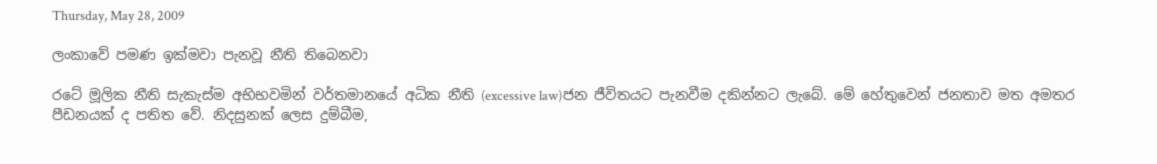Thursday, May 28, 2009

ලංකාවේ පමණ ඉක්මවා පැනවූ නීති තිබෙනවා

රටේ මූලික නීති සැකැස්ම අභිභවමින් වර්තමානයේ අධික නීති (excessive law)ජන ජීවිතයට පැනවීම දකින්නට ලැබේ. මේ හේතුවෙන් ජනතාව මත අමතර පීඩනයක් ද පතිත වේ. නිදසුනක් ලෙස දුම්බීම,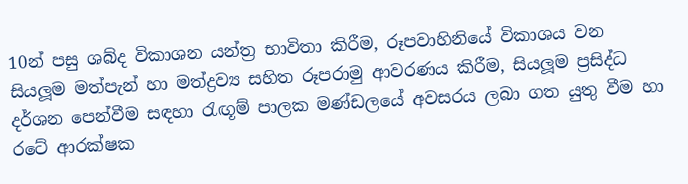10න් පසු ශබ්ද විකාශන යන්ත්‍ර භාවිතා කිරීම, රූපවාහිනියේ විකාශය වන සියලූම මත්පැන් හා මත්ද්‍රව්‍ය සහිත රූපරාමු ආවරණය කිරීම, සියලූම ප්‍රසිද්ධ දර්ශන පෙන්වීම සඳහා රැඟූම් පාලක මණ්ඩලයේ අවසරය ලබා ගත යුතු වීම හා රටේ ආරක්ෂක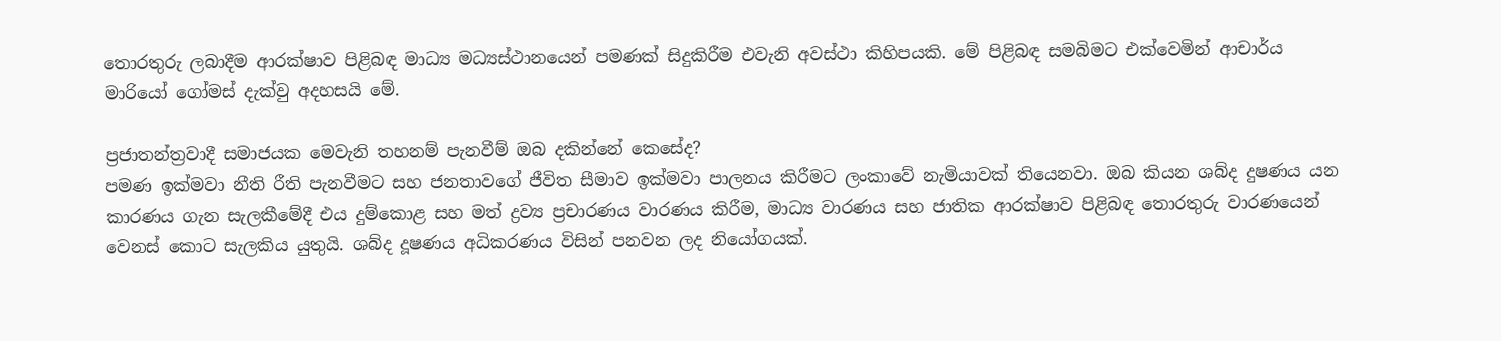තොරතුරු ලබාදීම ආරක්ෂාව පිළිබඳ මාධ්‍ය මධ්‍යස්ථානයෙන් පමණක් සිදුකිරීම එවැනි අවස්ථා කිහිපයකි. මේ පිළිබඳ සමබිමට එක්වෙමින් ආචාර්ය මාරියෝ ගෝමස් දැක්වු අදහසයි මේ.

ප්‍රජාතන්ත්‍රවාදී සමාජයක මෙවැනි තහනම් පැනවීම් ඔබ දකින්නේ කෙසේද?
පමණ ඉක්මවා නීති රීති පැනවීමට සහ ජනතාවගේ ජීවිත සීමාව ඉක්මවා පාලනය කිරීමට ලංකාවේ නැමියාවක් තියෙනවා. ඔබ කියන ශබ්ද දුෂණය යන කාරණය ගැන සැලකීමේදී එය දුම්කොළ සහ මත් ද්‍රව්‍ය ප්‍රචාරණය වාරණය කිරීම, මාධ්‍ය වාරණය සහ ජාතික ආරක්ෂාව පිළිබඳ තොරතුරු වාරණයෙන් වෙනස් කොට සැලකිය යුතුයි. ශබ්ද දූෂණය අධිකරණය විසින් පනවන ලද නියෝගයක්.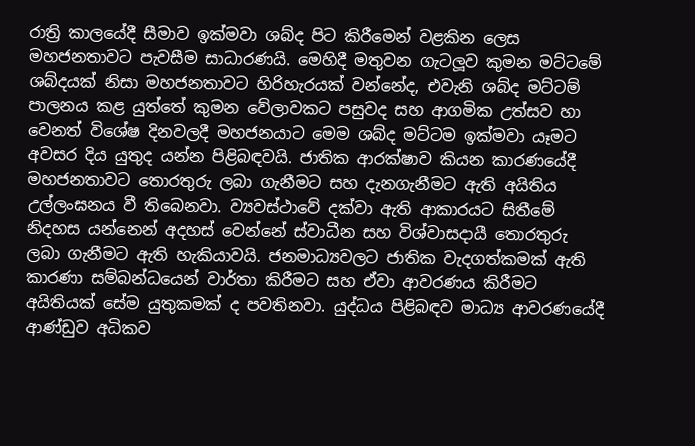රාත්‍රි කාලයේදී සීමාව ඉක්මවා ශබ්ද පිට කිරීමෙන් වළකින ලෙස මහජනතාවට පැවසීම සාධාරණයි. මෙහිදී මතුවන ගැටලූව කුමන මට්ටමේ ශබ්දයක් නිසා මහජනතාවට හිරිහැරයක් වන්නේද, එවැනි ශබ්ද මට්ටම් පාලනය කළ යුත්තේ කුමන වේලාවකට පසුවද සහ ආගමික උත්සව හා වෙනත් විශේෂ දිනවලදී මහජනයාට මෙම ශබ්ද මට්ටම ඉක්මවා යෑමට අවසර දිය යුතුද යන්න පිළිබඳවයි. ජාතික ආරක්ෂාව කියන කාරණයේදී මහජනතාවට තොරතුරු ලබා ගැනීමට සහ දැනගැනීමට ඇති අයිතිය උල්ලංඝනය වී තිබෙනවා. ව්‍යවස්ථාවේ දක්වා ඇති ආකාරයට සිතීමේ නිදහස යන්නෙන් අදහස් වෙන්නේ ස්වාධීන සහ විශ්වාසදායී තොරතුරු ලබා ගැනීමට ඇති හැකියාවයි. ජනමාධ්‍යවලට ජාතික වැදගත්කමක් ඇති කාරණා සම්බන්ධයෙන් වාර්තා කිරීමට සහ ඒවා ආවරණය කිරීමට අයිතියක් සේම යුතුකමක් ද පවතිනවා. යුද්ධය පිළිබඳව මාධ්‍ය ආවරණයේදී ආණ්ඩුව අධිකව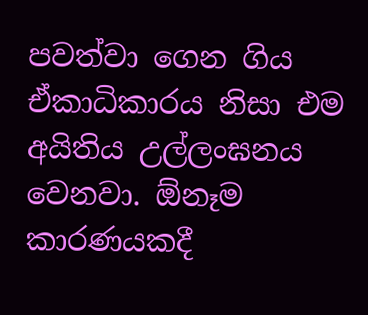පවත්වා ගෙන ගිය ඒකාධිකාරය නිසා එම අයිතිය උල්ලංඝනය වෙනවා. ඕනෑම කාරණයකදී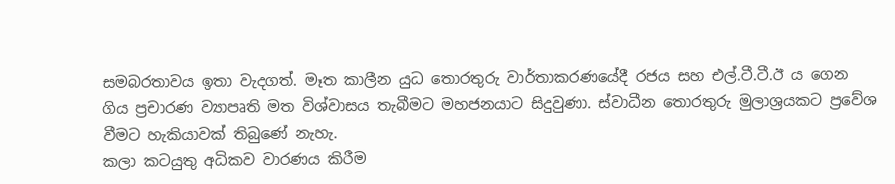සමබරතාවය ඉතා වැදගත්. මෑත කාලීන යුධ තොරතුරු වාර්තාකරණයේදී රජය සහ එල්.ටී.ටී.ඊ ය ගෙන ගිය ප්‍රචාරණ ව්‍යාපෘති මත විශ්වාසය තැබීමට මහජනයාට සිදුවුණා. ස්වාධීන තොරතුරු මුලාශ්‍රයකට ප්‍රවේශ වීමට හැකියාවක් තිබුණේ නැහැ.
කලා කටයුතු අධිකව වාරණය කිරීම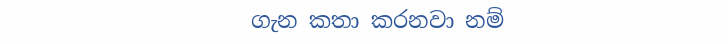ගැන කතා කරනවා නම්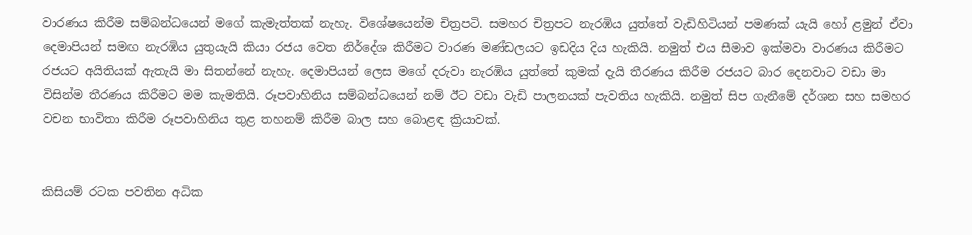වාරණය කිරීම සම්බන්ධයෙන් මගේ කැමැත්තක් නැහැ. විශේෂයෙන්ම චිත්‍රපටි. සමහර චිත්‍රපට නැරඹිය යුත්තේ වැඩිහිටියන් පමණක් යැයි හෝ ළමුන් ඒවා දෙමාපියන් සමඟ නැරඹිය යුතුයැයි කියා රජය වෙත නිර්දේශ කිරීමට වාරණ මණ්ඩලයට ඉඩදිය දිය හැකියි. නමුත් එය සීමාව ඉක්මවා වාරණය කිරීමට රජයට අයිතියක් ඇතැයි මා සිතන්නේ නැහැ. දෙමාපියන් ලෙස මගේ දරුවා නැරඹිය යුත්තේ කුමක් දැයි තීරණය කිරීම රජයට බාර දෙනවාට වඩා මා විසින්ම තීරණය කිරීමට මම කැමතියි. රූපවාහිනිය සම්බන්ධයෙන් නම් ඊට වඩා වැඩි පාලනයක් පැවතිය හැකියි. නමුත් සිප ගැනීමේ දර්ශන සහ සමහර වචන භාවිතා කිරීම රූපවාහිනිය තුළ තහනම් කිරීම බාල සහ බොළඳ ක්‍රියාවක්.


කිසියම් රටක පවතින අධික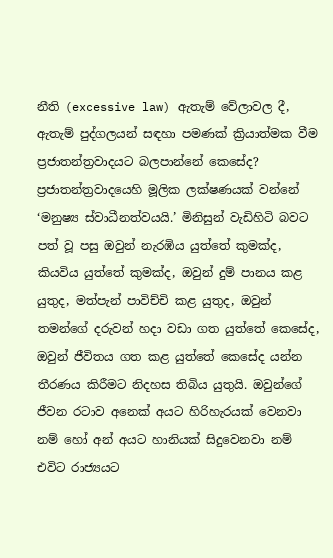නීති (excessive law) ඇතැම් වේලාවල දී, ඇතැම් පුද්ගලයන් සඳහා පමණක් ක්‍රියාත්මක වීම ප්‍රජාතන්ත්‍රවාදයට බලපාන්නේ කෙසේද?
ප්‍රජාතන්ත්‍රවාදයෙහි මූලික ලක්ෂණයක් වන්නේ ‘මනුෂ්‍ය ස්වාධීනත්වයයි.’ මිනිසුන් වැඩිහිටි බවට පත් වූ පසු ඔවුන් නැරඹිය යුත්තේ කුමක්ද, කියවිය යුත්තේ කුමක්ද, ඔවුන් දුම් පානය කළ යුතුද, මත්පැන් පාවිච්චි කළ යුතුද, ඔවුන් තමන්ගේ දරුවන් හදා වඩා ගත යුත්තේ කෙසේද, ඔවුන් ජීවිතය ගත කළ යුත්තේ කෙසේද යන්න තීරණය කිරීමට නිදහස තිබිය යුතුයි. ඔවුන්ගේ ජීවන රටාව අනෙක් අයට හිරිහැරයක් වෙනවා නම් හෝ අන් අයට හානියක් සිදුවෙනවා නම් එවිට රාජ්‍යයට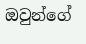ඔවුන්ගේ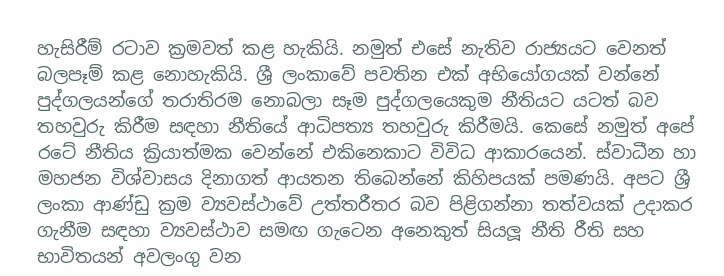හැසිරීම් රටාව ක්‍රමවත් කළ හැකියි. නමුත් එසේ නැතිව රාජ්‍යයට වෙනත් බලපෑම් කළ නොහැකියි. ශ්‍රී ලංකාවේ පවතින එක් අභියෝගයක් වන්නේ පුද්ගලයන්ගේ තරාතිරම නොබලා සෑම පුද්ගලයෙකුම නීතියට යටත් බව තහවුරු කිරීම සඳහා නීතියේ ආධිපත්‍ය තහවුරු කිරීමයි. කෙසේ නමුත් අපේ රටේ නීතිය ක්‍රියාත්මක වෙන්නේ එකිනෙකාට විවිධ ආකාරයෙන්. ස්වාධීන හා මහජන විශ්වාසය දිනාගත් ආයතන තිබෙන්නේ කිහිපයක් පමණයි. අපට ශ්‍රී ලංකා ආණ්ඩු ක්‍රම ව්‍යවස්ථාවේ උත්තරීතර බව පිළිගන්නා තත්වයක් උදාකර ගැනීම සඳහා ව්‍යවස්ථාව සමඟ ගැටෙන අනෙකුත් සියලූ නීති රීති සහ භාවිතයන් අවලංගු වන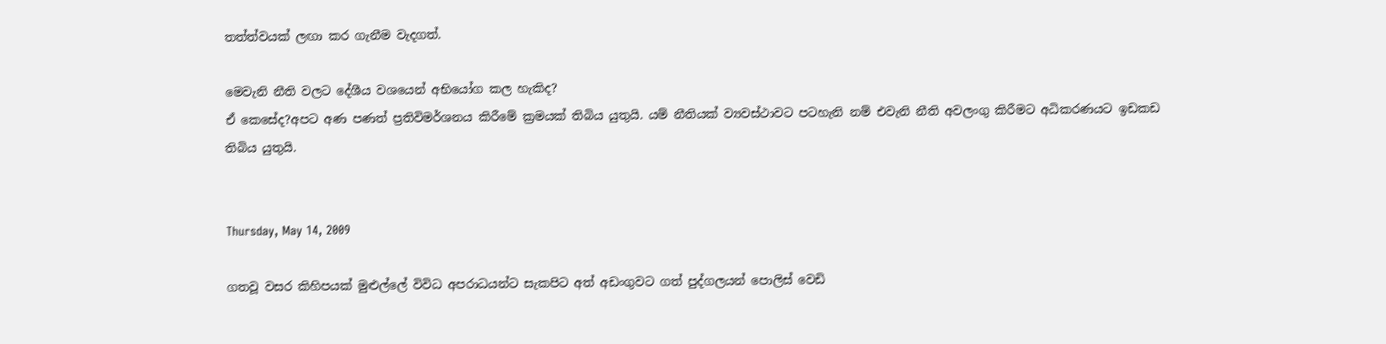තත්ත්වයක් ලඟා කර ගැනීම වැදගත්.

මෙවැනි නීති වලට දේශීය වශයෙන් අභියෝග කල හැකිද?
ඒ කෙසේද?අපට අණ පණත් ප්‍රතිවිමර්ශනය කිරීමේ ක්‍රමයක් තිබිය යුතුයි. යම් නීතියක් ව්‍යවස්ථාවට පටහැනි නම් එවැනි නීති අවලංගු කිරීමට අධිකරණයට ඉඩකඩ තිබිය යුතුයි.


Thursday, May 14, 2009

ගතවූ වසර කිහිපයක් මුළුල්ලේ විවිධ අපරාධයන්ට සැකපිට අත් අඩංගුවට ගත් පුද්ගලයන් පොලිස් වෙඩි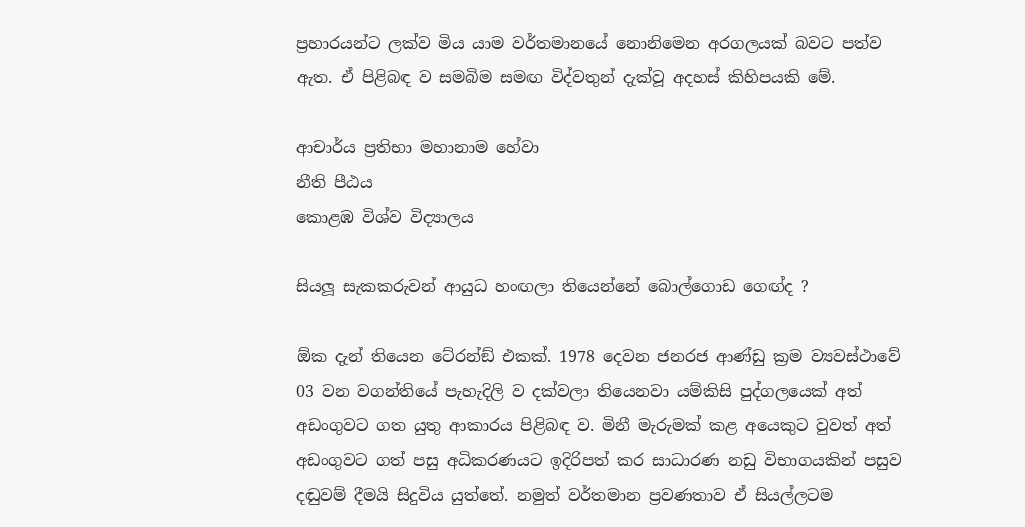ප්‍රහාරයන්ට ලක්ව මිය යාම වර්තමානයේ නොනිමෙන අරගලයක් බවට පත්ව ඇත. ඒ පිළිබඳ ව සමබිම සමඟ විද්වතුන් දැක්වූ අදහස් කිහිපයකි මේ.

ආචාර්ය ප්‍රතිභා මහානාම හේවා
නීති පීඨය
කොළඹ විශ්ව විද්‍යාලය

සියලූ සැකකරුවන් ආයුධ හංඟලා තියෙන්නේ බොල්ගොඩ ගෙඟ්ද ?

ඕක දැන් තියෙන ටේ‍රන්ඞ් එකක්. 1978 දෙවන ජනරජ ආණ්ඩු ක්‍රම ව්‍යවස්ථාවේ 03 වන වගන්තියේ පැහැදිලි ව දක්වලා තියෙනවා යම්කිසි පුද්ගලයෙක් අත් අඩංගුවට ගත යුතු ආකාරය පිළිබඳ ව. මිනී මැරුමක් කළ අයෙකුට වුවත් අත් අඩංගුවට ගත් පසු අධිකරණයට ඉදිරිපත් කර සාධාරණ නඩු විභාගයකින් පසුව දඬුවම් දීමයි සිදුවිය යුත්තේ. නමුත් වර්තමාන ප්‍රවණතාව ඒ සියල්ලටම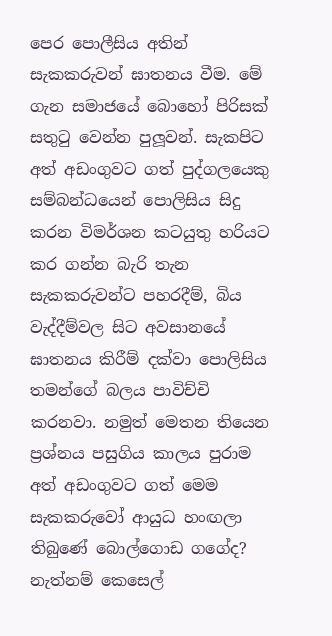පෙර පොලීසිය අතින් සැකකරුවන් ඝාතනය වීම. මේ ගැන සමාජයේ බොහෝ පිරිසක් සතුටු වෙන්න පුලූවන්. සැකපිට අත් අඩංගුවට ගත් පුද්ගලයෙකු සම්බන්ධයෙන් පොලිසිය සිදු කරන විමර්ශන කටයුතු හරියට කර ගන්න බැරි තැන සැකකරුවන්ට පහරදීම්, බිය වැද්දීම්වල සිට අවසානයේ ඝාතනය කිරීම් දක්වා පොලිසිය තමන්ගේ බලය පාවිච්චි කරනවා. නමුත් මෙතන තියෙන ප්‍රශ්නය පසුගිය කාලය පුරාම අත් අඩංගුවට ගත් මෙම සැකකරුවෝ ආයුධ හංඟලා තිබුණේ බොල්ගොඩ ගගේද? නැත්නම් කෙසෙල්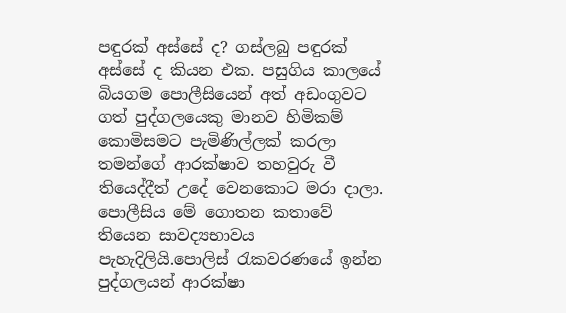පඳුරක් අස්සේ ද? ගස්ලබු පඳුරක් අස්සේ ද කියන එක. පසුගිය කාලයේ බියගම පොලීසියෙන් අත් අඩංගුවට ගත් පුද්ගලයෙකු මානව හිමිකම් කොමිසමට පැමිණිල්ලක් කරලා තමන්ගේ ආරක්ෂාව තහවුරු වී තියෙද්දීත් උදේ වෙනකොට මරා දාලා. පොලීසිය මේ ගොතන කතාවේ තියෙන සාවද්‍යභාවය පැහැදිලියි.පොලිස් රැකවරණයේ ඉන්න පුද්ගලයන් ආරක්ෂා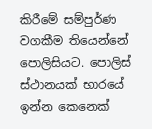කිරීමේ සම්පුර්ණ වගකීම තියෙන්නේ පොලිසියට. පොලිස් ස්ථානයක් භාරයේ ඉන්න කෙනෙක්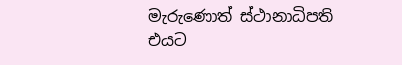මැරුණොත් ස්ථානාධිපති එයට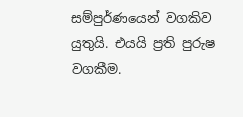සම්පුර්ණයෙන් වගකිව යුතුයි. එයයි ප්‍රති පුරුෂ වගකීම.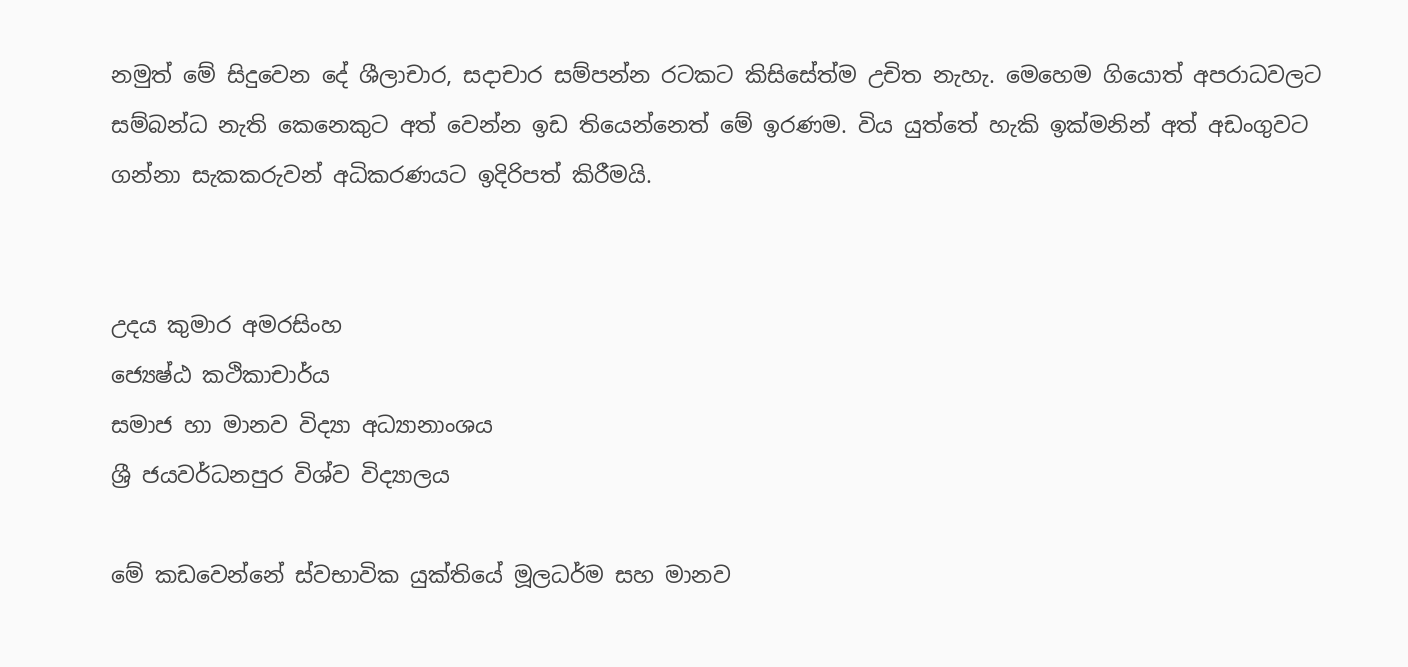නමුත් මේ සිදුවෙන දේ ශීලාචාර, සදාචාර සම්පන්න රටකට කිසිසේත්ම උචිත නැහැ. මෙහෙම ගියොත් අපරාධවලට සම්බන්ධ නැති කෙනෙකුට අත් වෙන්න ඉඩ තියෙන්නෙත් මේ ඉරණම. විය යුත්තේ හැකි ඉක්මනින් අත් අඩංගුවට ගන්නා සැකකරුවන් අධිකරණයට ඉදිරිපත් කිරීමයි.


උදය කුමාර අමරසිංහ
ජ්‍යෙෂ්ඨ කථිකාචාර්ය
සමාජ හා මානව විද්‍යා අධ්‍යානාංශය
ශ්‍රී ජයවර්ධනපුර විශ්ව විද්‍යාලය

මේ කඩවෙන්නේ ස්වභාවික යුක්තියේ මූලධර්ම සහ මානව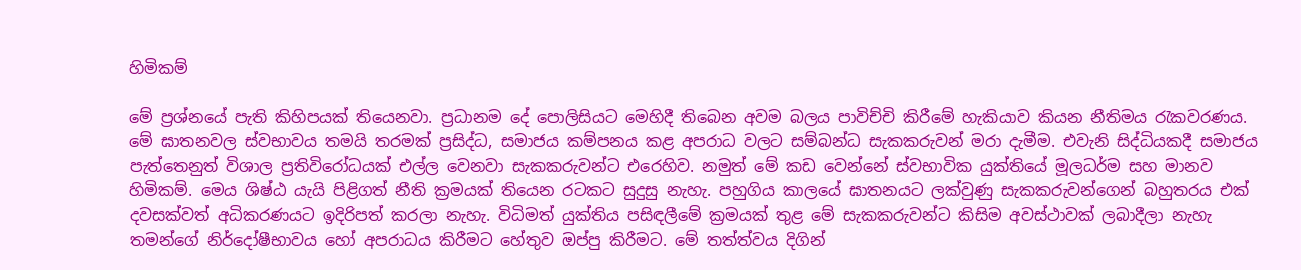හිමිකම්

මේ ප්‍රශ්නයේ පැති කිහිපයක් තියෙනවා. ප්‍රධානම දේ පොලිසියට මෙහිදී තිබෙන අවම බලය පාවිච්චි කිරීමේ හැකියාව කියන නීතිමය රැකවරණය. මේ ඝාතනවල ස්වභාවය තමයි තරමක් ප්‍රසිද්ධ, සමාජය කම්පනය කළ අපරාධ වලට සම්බන්ධ සැකකරුවන් මරා දැමීම. එවැනි සිද්ධියකදී සමාජය පැත්තෙනුත් විශාල ප්‍රතිවිරෝධයක් එල්ල වෙනවා සැකකරුවන්ට එරෙහිව. නමුත් මේ කඩ වෙන්නේ ස්වභාවික යුක්තියේ මූලධර්ම සහ මානව හිමිකම්. මෙය ශිෂ්ඨ යැයි පිළිගත් නීති ක්‍රමයක් තියෙන රටකට සුදුසු නැහැ. පහුගිය කාලයේ ඝාතනයට ලක්වුණු සැකකරුවන්ගෙන් බහුතරය එක් දවසක්වත් අධිකරණයට ඉදිරිපත් කරලා නැහැ. විධිමත් යුක්තිය පසිඳලීමේ ක්‍රමයක් තුළ මේ සැකකරුවන්ට කිසිම අවස්ථාවක් ලබාදීලා නැහැ තමන්ගේ නිර්දෝෂීභාවය හෝ අපරාධය කිරීමට හේතුව ඔප්පු කිරීමට. මේ තත්ත්වය දිගින්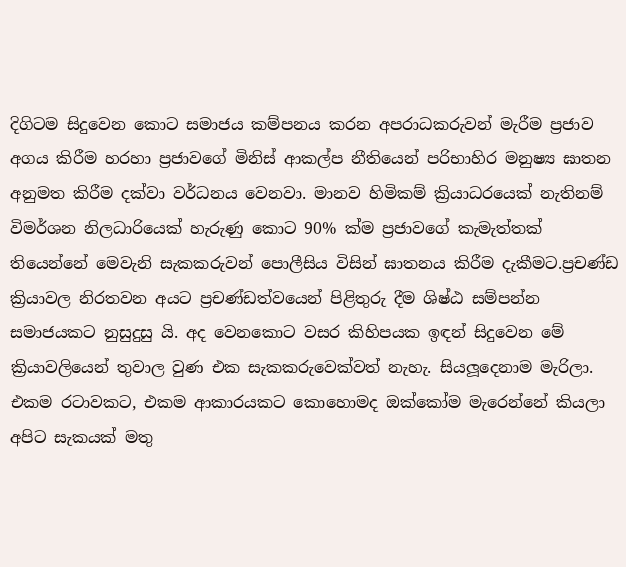දිගිටම සිදුවෙන කොට සමාජය කම්පනය කරන අපරාධකරුවන් මැරීම ප්‍රජාව අගය කිරීම හරහා ප්‍රජාවගේ මිනිස් ආකල්ප නීතියෙන් පරිභාහිර මනුෂ්‍ය ඝාතන අනුමත කිරීම දක්වා වර්ධනය වෙනවා. මානව හිමිකම් ක්‍රියාධරයෙක් නැතිනම් විමර්ශන නිලධාරියෙක් හැරුණු කොට 90% ක්ම ප්‍රජාවගේ කැමැත්තක් තියෙන්නේ මෙවැනි සැකකරුවන් පොලීසිය විසින් ඝාතනය කිරීම දැකීමට.ප්‍රචණ්ඩ ක්‍රියාවල නිරතවන අයට ප්‍රචණ්ඩත්වයෙන් පිළිතුරු දීම ශිෂ්ඨ සම්පන්න සමාජයකට නුසුදුසු යි. අද වෙනකොට වසර කිහිපයක ඉඳන් සිදුවෙන මේ ක්‍රියාවලියෙන් තුවාල වුණ එක සැකකරුවෙක්වත් නැහැ. සියලූදෙනාම මැරිලා. එකම රටාවකට, එකම ආකාරයකට කොහොමද ඔක්කෝම මැරෙන්නේ කියලා අපිට සැකයක් මතු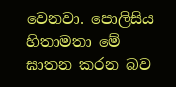වෙනවා. පොලිසිය හිතාමතා මේ ඝාතන කරන බව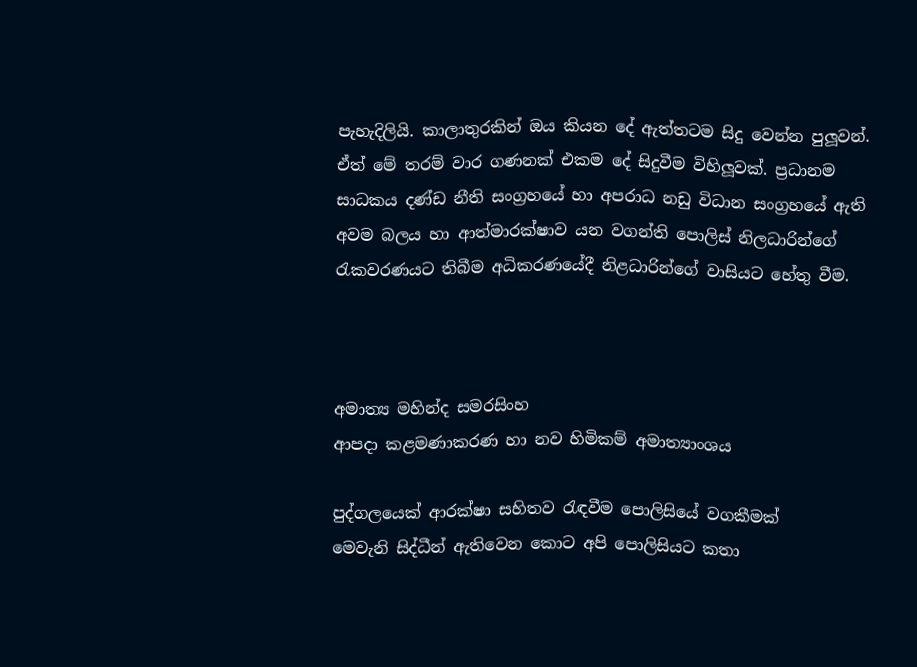පැහැදිලියි. කාලාතුරකින් ඔය කියන දේ ඇත්තටම සිදු වෙන්න පුලූවන්. ඒත් මේ තරම් වාර ගණනක් එකම දේ සිදුවීම විහිලූවක්. ප්‍රධානම සාධකය දණ්ඩ නීති සංග්‍රහයේ හා අපරාධ නඩු විධාන සංග්‍රහයේ ඇති අවම බලය හා ආත්මාරක්ෂාව යන වගන්ති පොලිස් නිලධාරින්ගේ රැකවරණයට තිබීම අධිකරණයේදී නිළධාරින්ගේ වාසියට හේතු වීම.



අමාත්‍ය මහින්ද සමරසිංහ
ආපදා කළමණාකරණ හා නව හිමිකම් අමාත්‍යාංශය

පුද්ගලයෙක් ආරක්ෂා සහිතව රැඳවීම පොලිසියේ වගකීමක්
මෙවැනි සිද්ධීන් ඇතිවෙන කොට අපි පොලිසියට කතා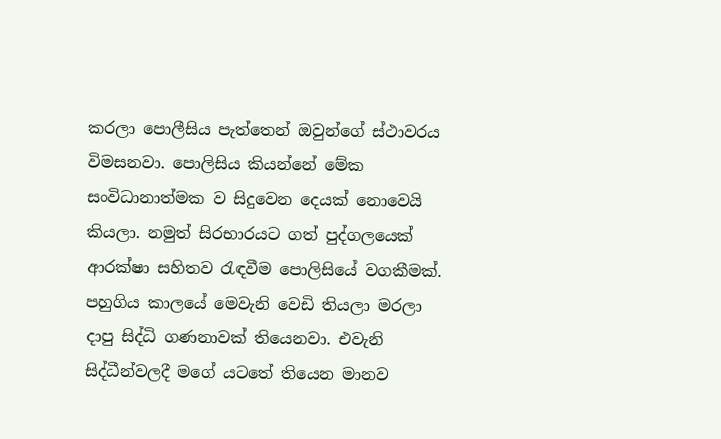කරලා පොලීසිය පැත්තෙන් ඔවුන්ගේ ස්ථාවරය විමසනවා. පොලිසිය කියන්නේ මේක සංවිධානාත්මක ව සිදුවෙන දෙයක් නොවෙයි කියලා. නමුත් සිරභාරයට ගත් පුද්ගලයෙක් ආරක්ෂා සහිතව රැඳවීම පොලිසියේ වගකීමක්. පහුගිය කාලයේ මෙවැනි වෙඩි තියලා මරලා දාපු සිද්ධි ගණනාවක් තියෙනවා. එවැනි සිද්ධීන්වලදී මගේ යටතේ තියෙන මානව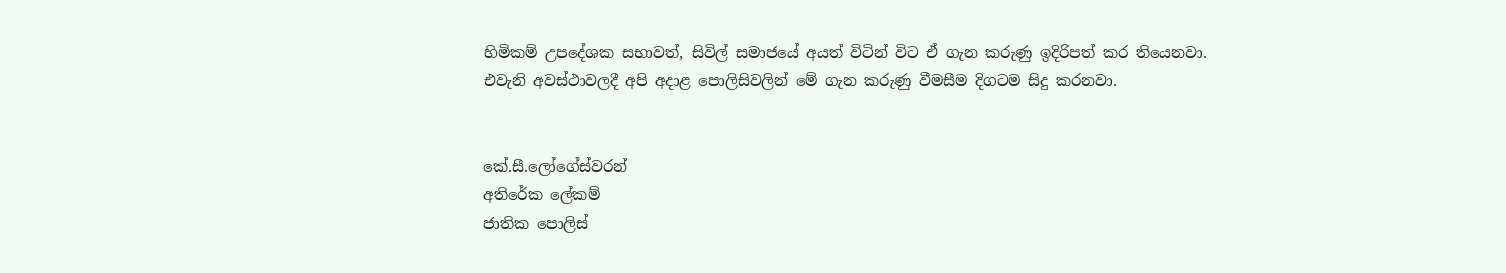හිමිකම් උපදේශක සභාවත්, සිවිල් සමාජයේ අයත් විටින් විට ඒ ගැන කරුණු ඉදිරිපත් කර තියෙනවා. එවැනි අවස්ථාවලදී අපි අදාළ පොලිසිවලින් මේ ගැන කරුණු වීමසීම දිගටම සිදු කරනවා.


කේ.සී.ලෝගේස්වරන්
අතිරේක ලේකම්
ජාතික පොලිස්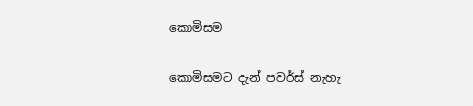කොමිසම

කොමිසමට දැන් පවර්ස් නැහැ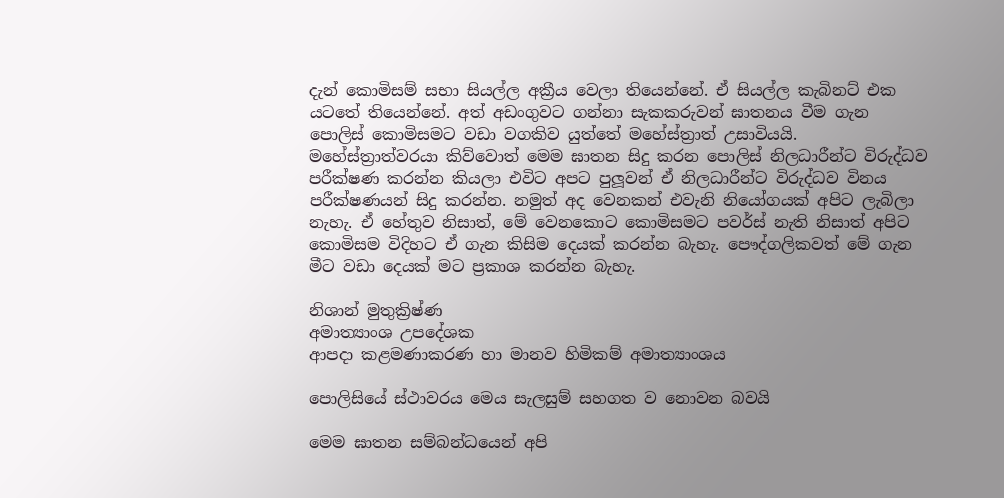දැන් කොමිසම් සභා සියල්ල අක්‍රීය වෙලා තියෙන්නේ. ඒ සියල්ල කැබිනට් එක යටතේ තියෙන්නේ. අත් අඩංගුවට ගන්නා සැකකරුවන් ඝාතනය වීම ගැන පොලිස් කොමිසමට වඩා වගකිව යුත්තේ මහේස්ත්‍රාත් උසාවියයි. මහේස්ත්‍රාත්වරයා කිව්වොත් මෙම ඝාතන සිදු කරන පොලිස් නිලධාරීන්ට විරුද්ධව පරීක්ෂණ කරන්න කියලා එවිට අපට පුලූවන් ඒ නිලධාරීන්ට විරුද්ධව විනය පරීක්ෂණයන් සිදු කරන්න. නමුත් අද වෙනකන් එවැනි නියෝගයක් අපිට ලැබිලා නැහැ. ඒ හේතුව නිසාත්, මේ වෙනකොට කොමිසමට පවර්ස් නැති නිසාත් අපිට කොමිසම විදිහට ඒ ගැන කිසිම දෙයක් කරන්න බැහැ. පෞද්ගලිකවත් මේ ගැන මීට වඩා දෙයක් මට ප්‍රකාශ කරන්න බැහැ.

නිශාන් මුතුක්‍රිෂ්ණ
අමාත්‍යාංශ උපදේශක
ආපදා කළමණාකරණ හා මානව හිමිකම් අමාත්‍යාංශය

පොලිසියේ ස්ථාවරය මෙය සැලසුම් සහගත ව නොවන බවයි

මෙම ඝාතන සම්බන්ධයෙන් අපි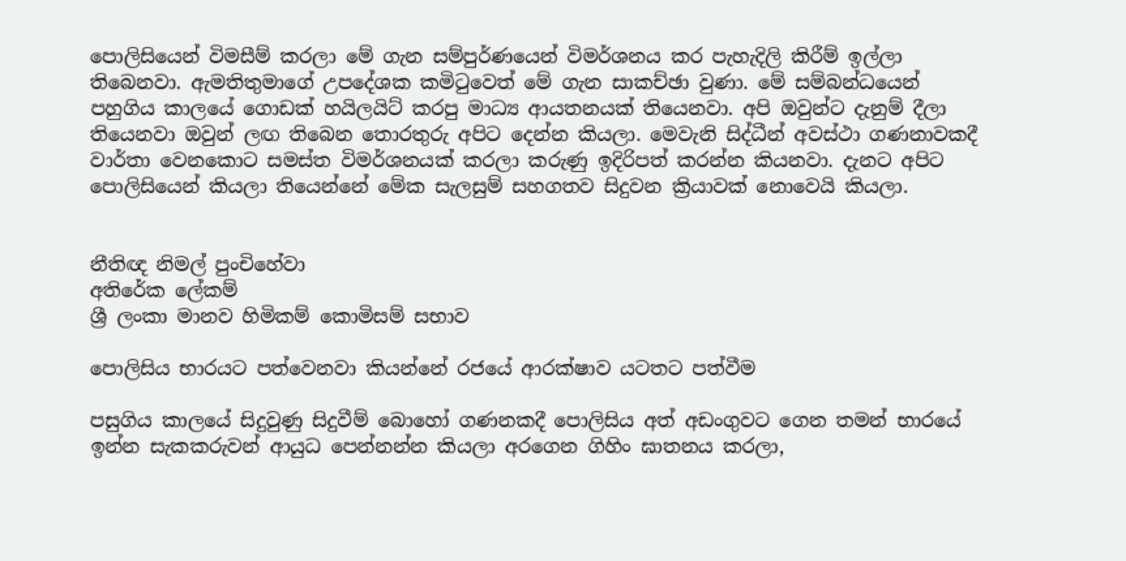පොලිසියෙන් විමසීම් කරලා මේ ගැන සම්පුර්ණයෙන් විමර්ශනය කර පැහැදිලි කිරීම් ඉල්ලා තිබෙනවා. ඇමතිතුමාගේ උපදේශක කමිටුවෙත් මේ ගැන සාකච්ඡා වුණා. මේ සම්බන්ධයෙන් පහුගිය කාලයේ ගොඩක් හයිලයිට් කරපු මාධ්‍ය ආයතනයක් තියෙනවා. අපි ඔවුන්ට දැනුම් දීලා තියෙනවා ඔවුන් ලඟ තිබෙන තොරතුරු අපිට දෙන්න කියලා. මෙවැනි සිද්ධීන් අවස්ථා ගණනාවකදී වාර්තා වෙනකොට සමස්ත විමර්ශනයක් කරලා කරුණු ඉදිරිපත් කරන්න කියනවා. දැනට අපිට පොලිසියෙන් කියලා තියෙන්නේ මේක සැලසුම් සහගතව සිදුවන ක්‍රියාවක් නොවෙයි කියලා.


නීතිඥ නිමල් පුංචිහේවා
අතිරේක ලේකම්
ශ්‍රී ලංකා මානව හිමිකම් කොමිසම් සභාව

පොලිසිය භාරයට පත්වෙනවා කියන්නේ රජයේ ආරක්ෂාව යටතට පත්වීම

පසුගිය කාලයේ සිදුවුණු සිදුවීම් බොහෝ ගණනකදී පොලිසිය අත් අඩංගුවට ගෙන තමන් භාරයේ ඉන්න සැකකරුවන් ආයුධ පෙන්නන්න කියලා අරගෙන ගිහිං ඝාතනය කරලා,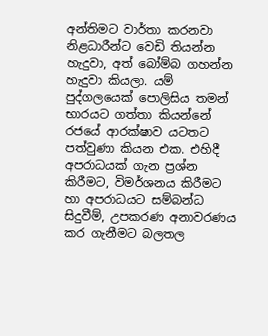අන්තිමට වාර්තා කරනවා නිළධාරීන්ට වෙඩි තියන්න හැදුවා, අත් බෝම්බ ගහන්න හැදුවා කියලා. යම් පුද්ගලයෙක් පොලිසිය තමන් භාරයට ගත්තා කියන්නේ රජයේ ආරක්ෂාව යටතට පත්වුණා කියන එක. එහිදී අපරාධයක් ගැන ප්‍රශ්න කිරීමට, විමර්ශනය කිරීමට හා අපරාධයට සම්බන්ධ සිදුවීම්, උපකරණ අනාවරණය කර ගැනීමට බලතල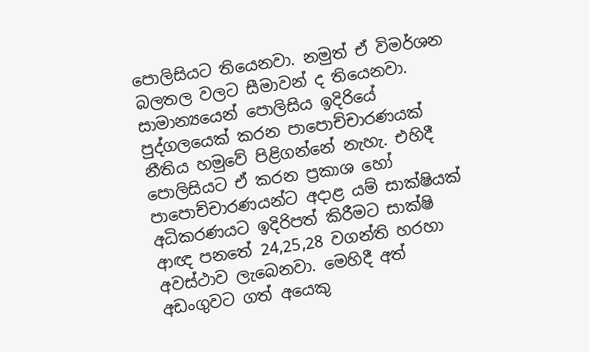පොලිසියට තියෙනවා. නමුත් ඒ විමර්ශන බලතල වලට සීමාවන් ද තියෙනවා. සාමාන්‍යයෙන් පොලිසිය ඉදිරියේ පුද්ගලයෙක් කරන පාපොච්චාරණයක් නීතිය හමුවේ පිළිගන්නේ නැහැ. එහිදී පොලිසියට ඒ කරන ප්‍රකාශ හෝ පාපොච්චාරණයන්ට අදාළ යම් සාක්ෂියක් අධිකරණයට ඉදිරිපත් කිරීමට සාක්ෂි ආඥ පනතේ 24,25,28 වගන්ති හරහා අවස්ථාව ලැබෙනවා. මෙහිදී අත් අඩංගුවට ගත් අයෙකු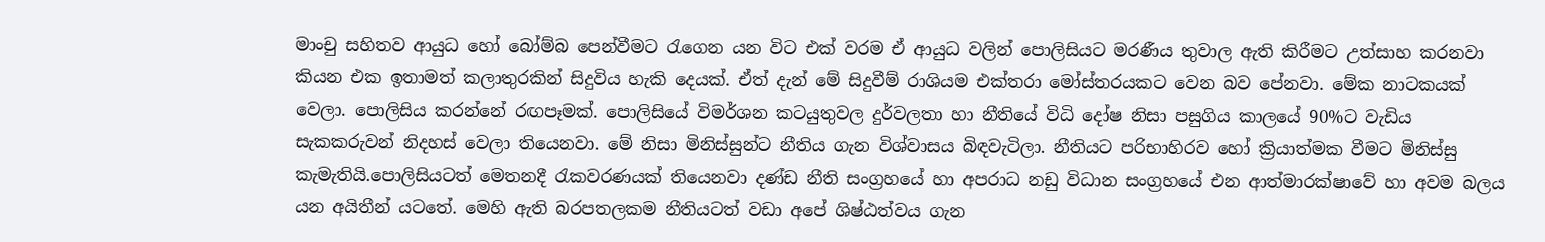මාංචු සහිතව ආයුධ හෝ බෝම්බ පෙන්වීමට රැගෙන යන විට එක් වරම ඒ ආයුධ වලින් පොලිසියට මරණීය තුවාල ඇති කිරීමට උත්සාහ කරනවා කියන එක ඉතාමත් කලාතුරකින් සිදුවිය හැකි දෙයක්. ඒත් දැන් මේ සිදුවීම් රාශියම එක්තරා මෝස්තරයකට වෙන බව පේනවා. මේක නාටකයක් වෙලා. පොලිසිය කරන්නේ රඟපෑමක්. පොලිසියේ විමර්ශන කටයුතුවල දුර්වලතා හා නීතියේ විධි දෝෂ නිසා පසුගිය කාලයේ 90%ට වැඩිය සැකකරුවන් නිදහස් වෙලා තියෙනවා. මේ නිසා මිනිස්සුන්ට නීතිය ගැන විශ්වාසය බිඳවැටිලා. නීතියට පරිභාහිරව හෝ ක්‍රියාත්මක වීමට මිනිස්සු කැමැතියි.පොලිසියටත් මෙතනදී රැකවරණයක් තියෙනවා දණ්ඩ නීති සංග්‍රහයේ හා අපරාධ නඩු විධාන සංග්‍රහයේ එන ආත්මාරක්ෂාවේ හා අවම බලය යන අයිතීන් යටතේ. මෙහි ඇති බරපතලකම නීතියටත් වඩා අපේ ශිෂ්ඨත්වය ගැන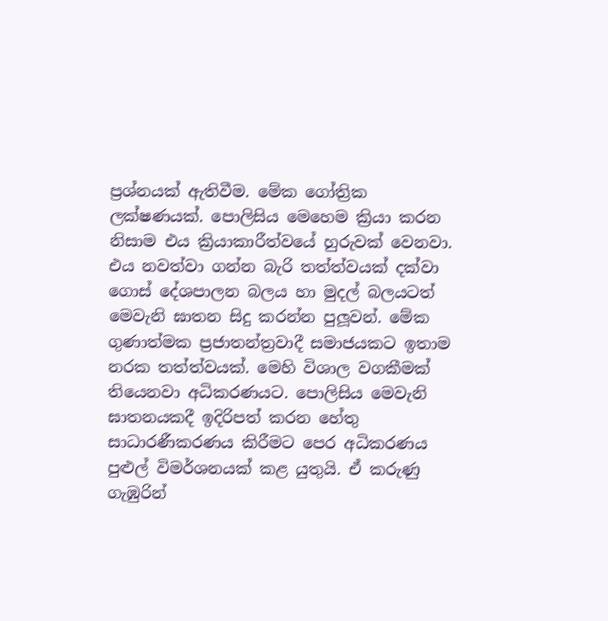ප්‍රශ්නයක් ඇතිවීම. මේක ගෝත්‍රික ලක්ෂණයක්. පොලිසිය මෙහෙම ක්‍රියා කරන නිසාම එය ක්‍රියාකාරීත්වයේ හුරුවක් වෙනවා. එය නවත්වා ගන්න බැරි තත්ත්වයක් දක්වා ගොස් දේශපාලන බලය හා මුදල් බලයටත් මෙවැනි ඝාතන සිදු කරන්න පුලූවන්. මේක ගුණාත්මක ප්‍රජාතන්ත්‍රවාදී සමාජයකට ඉතාම නරක තත්ත්වයක්. මෙහි විශාල වගකීමක් තියෙනවා අධිකරණයට. පොලිසිය මෙවැනි ඝාතනයකදී ඉදිරිපත් කරන හේතු සාධාරණීකරණය කිරීමට පෙර අධිකරණය පුළුල් විමර්ශනයක් කළ යුතුයි. ඒ කරුණු ගැඹුරින්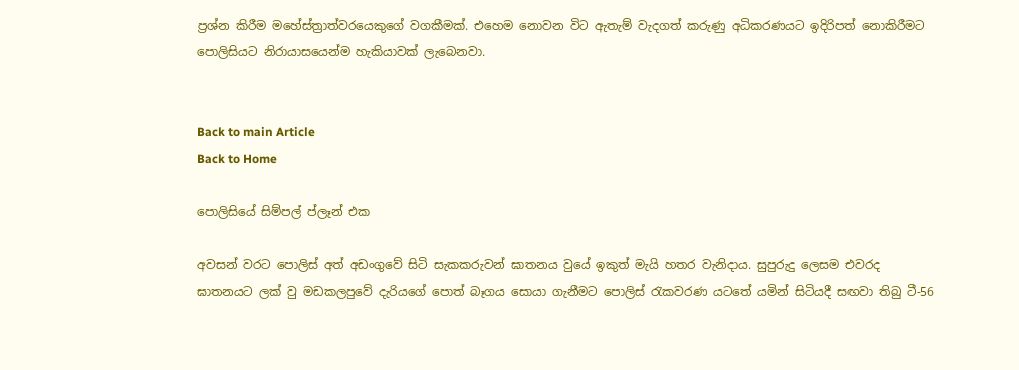ප්‍රශ්න කිරීම මහේස්ත්‍රාත්වරයෙකුගේ වගකීමක්. එහෙම නොවන විට ඇතැම් වැදගත් කරුණු අධිකරණයට ඉදිරිපත් නොකිරීමට පොලිසියට නිරායාසයෙන්ම හැකියාවක් ලැබෙනවා.


Back to main Article
Back to Home

පොලිසියේ සිම්පල් ප්ලෑන් එක

අවසන් වරට පොලිස් අත් අඩංගුවේ සිටි සැකකරුවන් ඝාතනය වුයේ ඉකුත් මැයි හතර වැනිදාය. සුපුරුදු ලෙසම එවරද ඝාතනයට ලක් වු මඩකලපුවේ දැරියගේ පොත් බෑගය සොයා ගැනීමට පොලිස් රැකවරණ යටතේ යමින් සිටියදී සඟවා තිබු ටී-56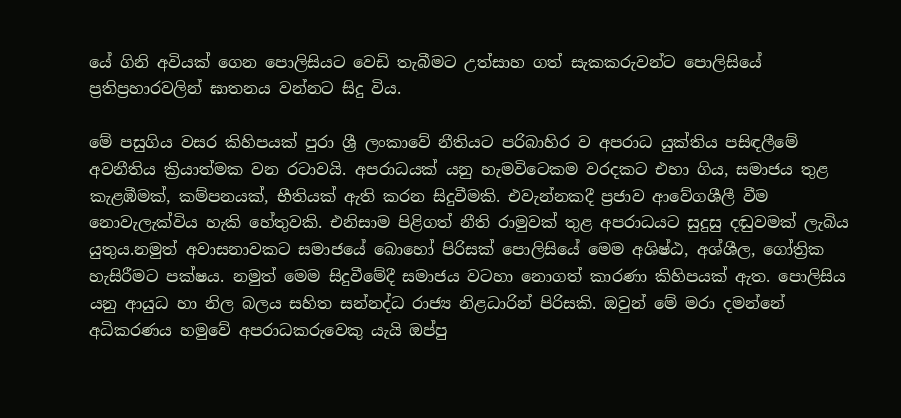යේ ගිනි අවියක් ගෙන පොලිසියට වෙඩි තැබීමට උත්සාහ ගත් සැකකරුවන්ට පොලිසියේ ප්‍රතිප්‍රහාරවලින් ඝාතනය වන්නට සිදු විය.

මේ පසුගිය වසර කිහිපයක් පුරා ශ්‍රී ලංකාවේ නීතියට පරිබාහිර ව අපරාධ යුක්තිය පසිඳලීමේ අවනීතිය ක්‍රියාත්මක වන රටාවයි. අපරාධයක් යනු හැමවිටෙකම වරදකට එහා ගිය, සමාජය තුළ කැළඹීමක්, කම්පනයක්, භීතියක් ඇති කරන සිදුවීමකි. එවැන්නකදී ප්‍රජාව ආවේගශීලී වීම නොවැලැක්විය හැකි හේතුවකි. එනිසාම පිළිගත් නීති රාමුවක් තුළ අපරාධයට සුදුසු දඬුවමක් ලැබිය යුතුය.නමුත් අවාසනාවකට සමාජයේ බොහෝ පිරිසක් පොලිසියේ මෙම අශිෂ්ඨ, අශ්ශීල, ගෝත්‍රික හැසිරීමට පක්ෂය. නමුත් මෙම සිදුවීමේදී සමාජය වටහා නොගත් කාරණා කිහිපයක් ඇත. පොලිසිය යනු ආයුධ හා නිල බලය සහිත සන්නද්ධ රාජ්‍ය නිළධාරින් පිරිසකි. ඔවුන් මේ මරා දමන්නේ අධිකරණය හමුවේ අපරාධකරුවෙකු යැයි ඔප්පු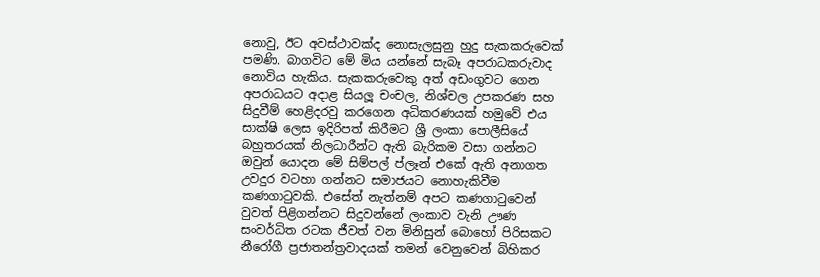නොවු, ඊට අවස්ථාවක්ද නොසැලසුනු හුදු සැකකරුවෙක් පමණි. බාගවිට මේ මිය යන්නේ සැබෑ අපරාධකරුවාද නොවිය හැකිය. සැකකරුවෙකු අත් අඩංගුවට ගෙන අපරාධයට අදාළ සියලූ චංචල, නිශ්චල උපකරණ සහ සිදුවීම් හෙළිදරවු කරගෙන අධිකරණයක් හමුවේ එය සාක්ෂි ලෙස ඉදිරිපත් කිරීමට ශ්‍රී ලංකා පොලීසියේ බහුතරයක් නිලධාරීන්ට ඇති බැරිකම වසා ගන්නට ඔවුන් යොදන මේ සිම්පල් ප්ලෑන් එකේ ඇති අනාගත උවදුර වටහා ගන්නට සමාජයට නොහැකිවීම කණගාටුවකි. එසේත් නැත්නම් අපට කණගාටුවෙන් වුවත් පිළිගන්නට සිදුවන්නේ ලංකාව වැනි ඌණ සංවර්ධිත රටක ජීවත් වන මිනිසුන් බොහෝ පිරිසකට නීරෝගී ප්‍රජාතන්ත්‍රවාදයක් තමන් වෙනුවෙන් බිහිකර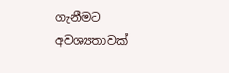ගැනීමට අවශ්‍යතාවක්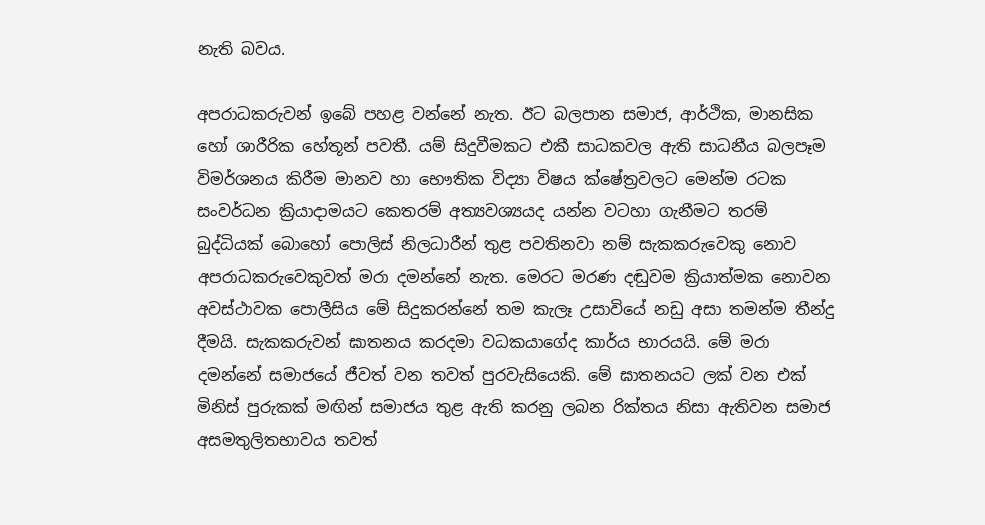නැති බවය.

අපරාධකරුවන් ඉබේ පහළ වන්නේ නැත. ඊට බලපාන සමාජ, ආර්ථික, මානසික හෝ ශාරීරික හේතූන් පවතී. යම් සිදුවීමකට එකී සාධකවල ඇති සාධනීය බලපෑම විමර්ශනය කිරීම මානව හා භෞතික විද්‍යා විෂය ක්ෂේත්‍රවලට මෙන්ම රටක සංවර්ධන ක්‍රියාදාමයට කෙතරම් අත්‍යවශ්‍යයද යන්න වටහා ගැනීමට තරම් බුද්ධියක් බොහෝ පොලිස් නිලධාරීන් තුළ පවතිනවා නම් සැකකරුවෙකු නොව අපරාධකරුවෙකුවත් මරා දමන්නේ නැත. මෙරට මරණ දඬුවම ක්‍රියාත්මක නොවන අවස්ථාවක පොලීසිය මේ සිදුකරන්නේ තම කැලෑ උසාවියේ නඩු අසා තමන්ම තීන්දු දීමයි. සැකකරුවන් ඝාතනය කරදමා වධකයාගේද කාර්ය භාරයයි. මේ මරා දමන්නේ සමාජයේ ජීවත් වන තවත් පුරවැසියෙකි. මේ ඝාතනයට ලක් වන එක් මිනිස් පුරුකක් මඟින් සමාජය තුළ ඇති කරනු ලබන රික්තය නිසා ඇතිවන සමාජ අසමතුලිතභාවය තවත්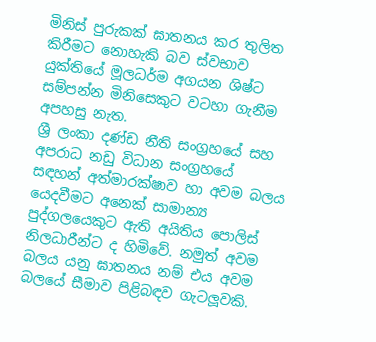මිනිස් පුරුකක් ඝාතනය කර තුලිත කිරීමට නොහැකි බව ස්වභාව යුක්තියේ මූලධර්ම අගයන ශිෂ්ට සම්පන්න මිනිසෙකුට වටහා ගැනීම අපහසු නැත.
ශ්‍රී ලංකා දණ්ඩ නීති සංග්‍රහයේ සහ අපරාධ නඩු විධාන සංග්‍රහයේ සඳහන් අත්මාරක්ෂාව හා අවම බලය යෙදවීමට අනෙක් සාමාන්‍ය පුද්ගලයෙකුට ඇති අයිතිය පොලිස් නිලධාරීන්ට ද හිමිවේ. නමුත් අවම බලය යනු ඝාතනය නම් එය අවම බලයේ සීමාව පිළිබඳව ගැටලූවකි.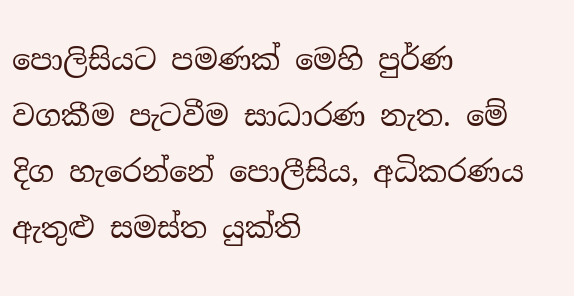පොලිසියට පමණක් මෙහි පුර්ණ වගකීම පැටවීම සාධාරණ නැත. මේ දිග හැරෙන්නේ පොලීසිය, අධිකරණය ඇතුළු සමස්ත යුක්ති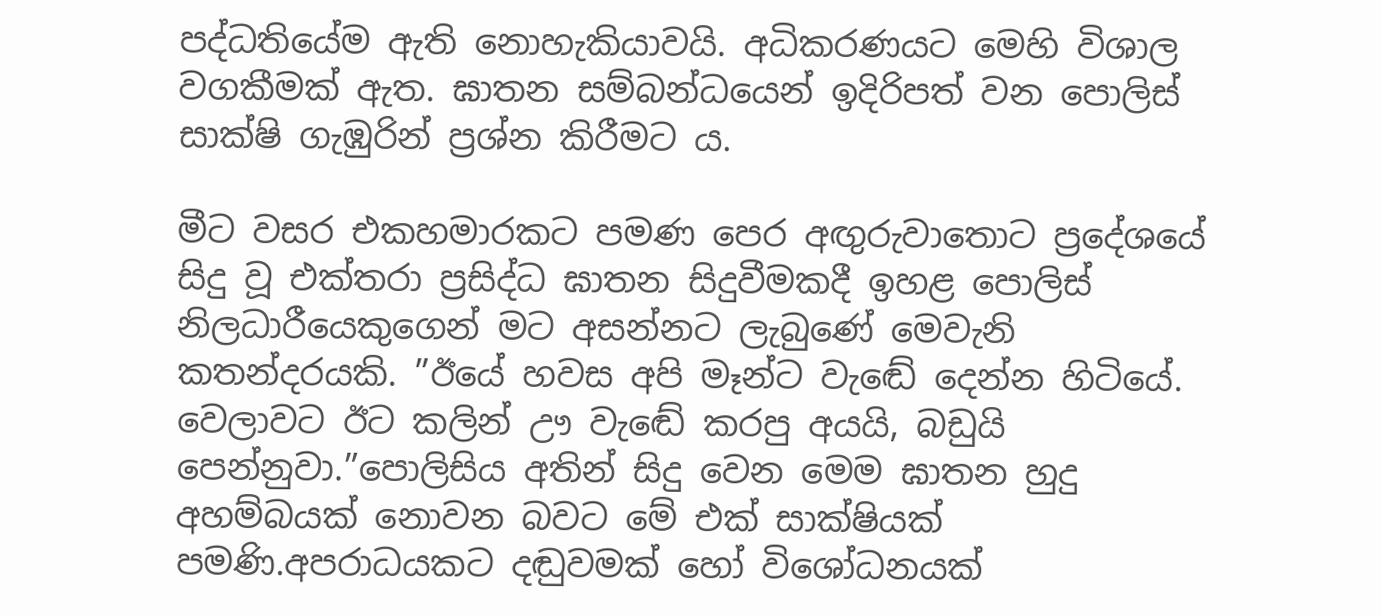පද්ධතියේම ඇති නොහැකියාවයි. අධිකරණයට මෙහි විශාල වගකීමක් ඇත. ඝාතන සම්බන්ධයෙන් ඉදිරිපත් වන පොලිස් සාක්ෂි ගැඹුරින් ප්‍රශ්න කිරීමට ය.

මීට වසර එකහමාරකට පමණ පෙර අඟුරුවාතොට ප්‍රදේශයේ සිදු වූ එක්තරා ප්‍රසිද්ධ ඝාතන සිදුවීමකදී ඉහළ පොලිස් නිලධාරීයෙකුගෙන් මට අසන්නට ලැබුණේ මෙවැනි කතන්දරයකි. ”ඊයේ හවස අපි මෑන්ට වැඬේ දෙන්න හිටියේ. වෙලාවට ඊට කලින් ඌ වැඬේ කරපු අයයි, බඩුයි පෙන්නුවා.”පොලිසිය අතින් සිදු වෙන මෙම ඝාතන හුදු අහම්බයක් නොවන බවට මේ එක් සාක්ෂියක් පමණි.අපරාධයකට දඬුවමක් හෝ විශෝධනයක්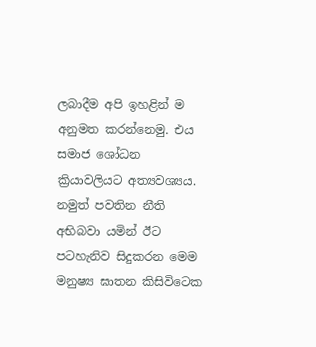ලබාදීම අපි ඉහළින් ම අනුමත කරන්නෙමු. එය සමාජ ශෝධන ක්‍රියාවලියට අත්‍යවශ්‍යය. නමුත් පවතින නීති අභිබවා යමින් ඊට පටහැනිව සිදුකරන මෙම මනුෂ්‍ය ඝාතන කිසිවිටෙක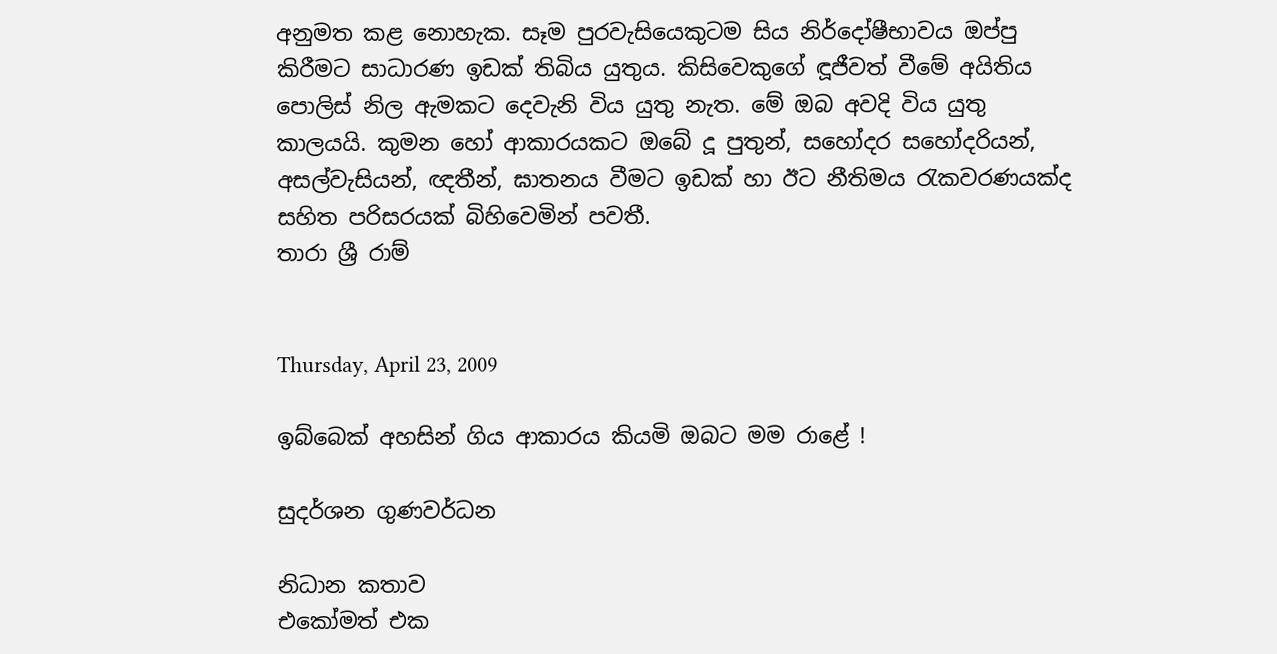අනුමත කළ නොහැක. සෑම පුරවැසියෙකුටම සිය නිර්දෝෂීභාවය ඔප්පු කිරීමට සාධාරණ ඉඩක් තිබිය යුතුය. කිසිවෙකුගේ ඳූජීවත් වීමේ අයිතිය පොලිස් නිල ඇමකට දෙවැනි විය යුතු නැත. මේ ඔබ අවදි විය යුතු කාලයයි. කුමන හෝ ආකාරයකට ඔබේ දූ පුතුන්, සහෝදර සහෝදරියන්, අසල්වැසියන්, ඥතීන්, ඝාතනය වීමට ඉඩක් හා ඊට නීතිමය රැකවරණයක්ද සහිත පරිසරයක් බිහිවෙමින් පවතී.
තාරා ශ්‍රී රාම්


Thursday, April 23, 2009

ඉබ්බෙක් අහසින් ගිය ආකාරය කියමි ඔබට මම රාළේ !

සුදර්ශන ගුණවර්ධන

නිධාන කතාව
එකෝමත් එක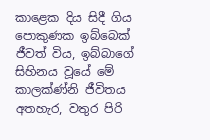කාළෙක දිය සිදී ගිය පොකුණක ඉබ්බෙක් ජීවත් විය, ඉබ්බාගේ සිහිනය වූයේ මේ කාලක්ණ්නි ජීවිතය අතහැර, වතුර පිරි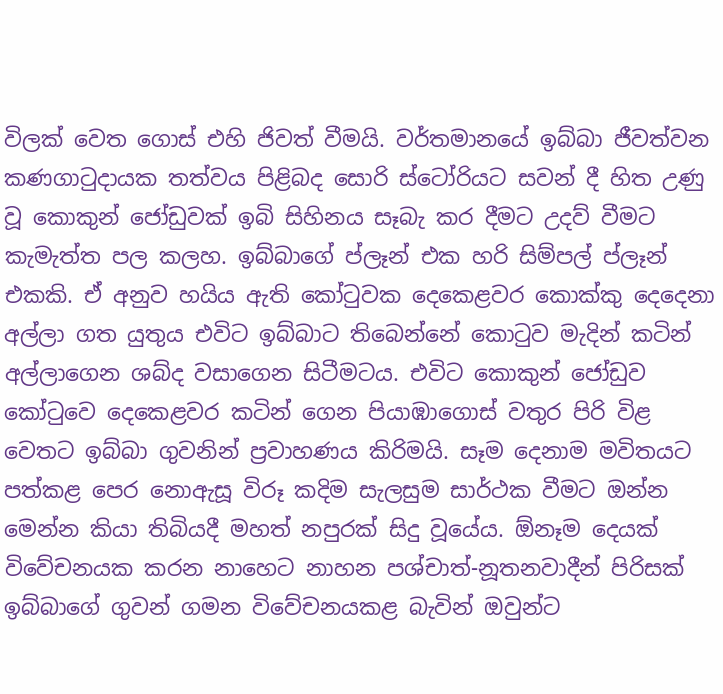විලක් වෙත ගොස් එහි ජිවත් වීමයි. වර්තමානයේ ඉබ්බා ජීවත්වන කණගාටුදායක තත්වය පිළිබද සොරි ස්ටෝරියට සවන් දී හිත උණු වූ කොකුන් ජෝඩුවක් ඉබි සිහිනය සෑබැ කර දීමට උදව් වීමට කැමැත්ත පල කලහ. ඉබ්බාගේ ප්ලෑන් එක හරි සිම්පල් ප්ලෑන් එකකි. ඒ අනුව හයිය ඇති කෝටුවක දෙකෙළවර කොක්කු දෙදෙනා අල්ලා ගත යුතුය එවිට ඉබ්බාට තිබෙන්නේ කොටුව මැදින් කටින් අල්ලාගෙන ශබ්ද වසාගෙන සිටීමටය. එවිට කොකුන් ජෝඩුව කෝටුවෙ දෙකෙළවර කටින් ගෙන පියාඹාගොස් වතුර පිරි විළ වෙතට ඉබ්බා ගුවනින් ප්‍රවාහණය කිරිමයි. සෑම දෙනාම මවිතයට පත්කළ පෙර නොඇසූ විරූ කදිම සැලසුම සාර්ථක වීමට ඔන්න මෙන්න කියා තිබියදී මහත් නපුරක් සිදු වූයේය. ඕනෑම දෙයක් විවේචනයක කරන නාහෙට නාහන පශ්චාත්-නූතනවාදීන් පිරිසක් ඉබ්බාගේ ගුවන් ගමන විවේචනයකළ බැවින් ඔවුන්ට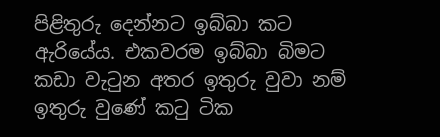පිළිතුරු දෙන්නට ඉබ්බා කට ඇරියේය. එකවරම ඉබ්බා බිමට කඩා වැටුන අතර ඉතුරු වුවා නම් ඉතුරු වුණේ කටු ටික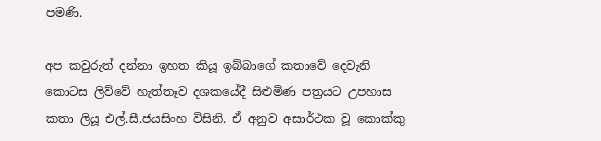පමණි.

අප කවුරුත් දන්නා ඉහත කියූ ඉබ්බාගේ කතාවේ දෙවැනි කොටස ලිව්වේ හැත්තෑව දශකයේදී සිළුමිණ පත්‍රයට උපහාස කතා ලියූ එල්.සී.ජයසිංහ විසිනි. ඒ අනුව අසාර්ථක වූ කොක්කු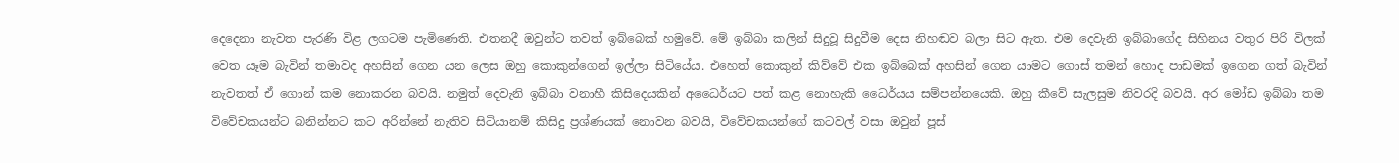දෙදෙනා නැවත පැරණි විළ ලගටම පැමිණෙති. එතනදී ඔවුන්ට තවත් ඉබ්බෙක් හමුවේ. මේ ඉබ්බා කලින් සිදුවූ සිදුවීම දෙස නිහඬව බලා සිට ඇත. එම දෙවැනි ඉබ්බාගේද සිහිනය වතුර පිරි විලක් වෙත යෑම බැවින් තමාවද අහසින් ගෙන යන ලෙස ඔහු කොකුන්ගෙන් ඉල්ලා සිටියේය. එහෙත් කොකුන් කිව්වේ එක ඉබ්බෙක් අහසින් ගෙන යාමට ගොස් තමන් හොද පාඩමක් ඉගෙන ගත් බැවින් නැවතත් ඒ ගොන් කම නොකරන බවයි. නමුත් දෙවැනි ඉබ්බා වනාහී කිසිදෙයකින් අධෛර්යට පත් කළ නොහැකි ධෛර්යය සම්පන්නයෙකි. ඔහු කීවේ සැලසුම නිවරදි බවයි. අර මෝඩ ඉබ්බා තම විවේචකයන්ට බනින්නට කට අරින්නේ නැතිව සිටියානම් කිසිදු ප්‍රශ්ණයක් නොවන බවයි, විවේචකයන්ගේ කටවල් වසා ඔවුන් පූස්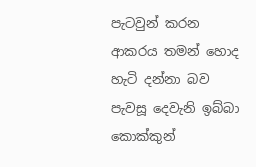පැටවුන් කරන ආකරය තමන් හොද හැටි දන්නා බව පැවසූ දෙවැනි ඉබ්බා කොක්කුන්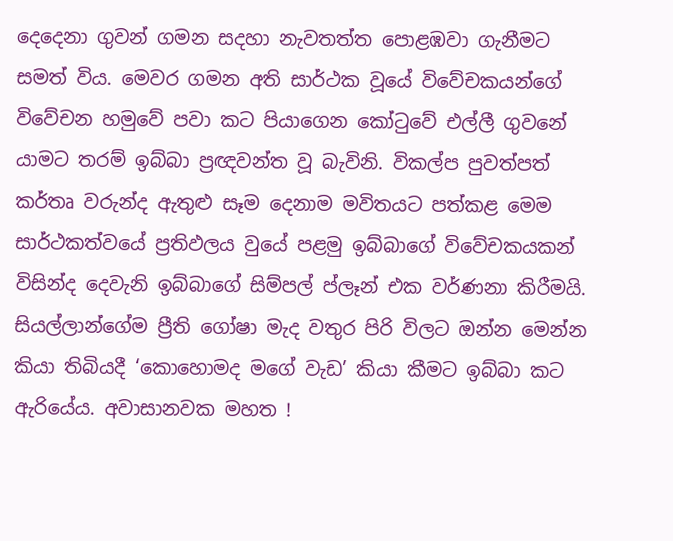දෙදෙනා ගුවන් ගමන සදහා නැවතත්ත පොළඹවා ගැනීමට සමත් විය. මෙවර ගමන අති සාර්ථක වූයේ විවේචකයන්ගේ විවේචන හමුවේ පවා කට පියාගෙන කෝටුවේ එල්ලී ගුවනේ යාමට තරම් ඉබ්බා ප්‍රඥවන්ත වූ බැවිනි. විකල්ප පුවත්පත් කර්තෘ වරුන්ද ඇතුළු සෑම දෙනාම මවිතයට පත්කළ මෙම සාර්ථකත්වයේ ප්‍රතිඵලය වුයේ පළමු ඉබ්බාගේ විවේචකයකන් විසින්ද දෙවැනි ඉබ්බාගේ සිම්පල් ප්ලෑන් එක වර්ණනා කිරීමයි. සියල්ලාන්ගේම ප්‍රීති ගෝෂා මැද වතුර පිරි විලට ඔන්න මෙන්න කියා තිබියදී ‘කොහොමද මගේ වැඩ’ කියා කීමට ඉබ්බා කට ඇරියේය. අවාසානවක මහත !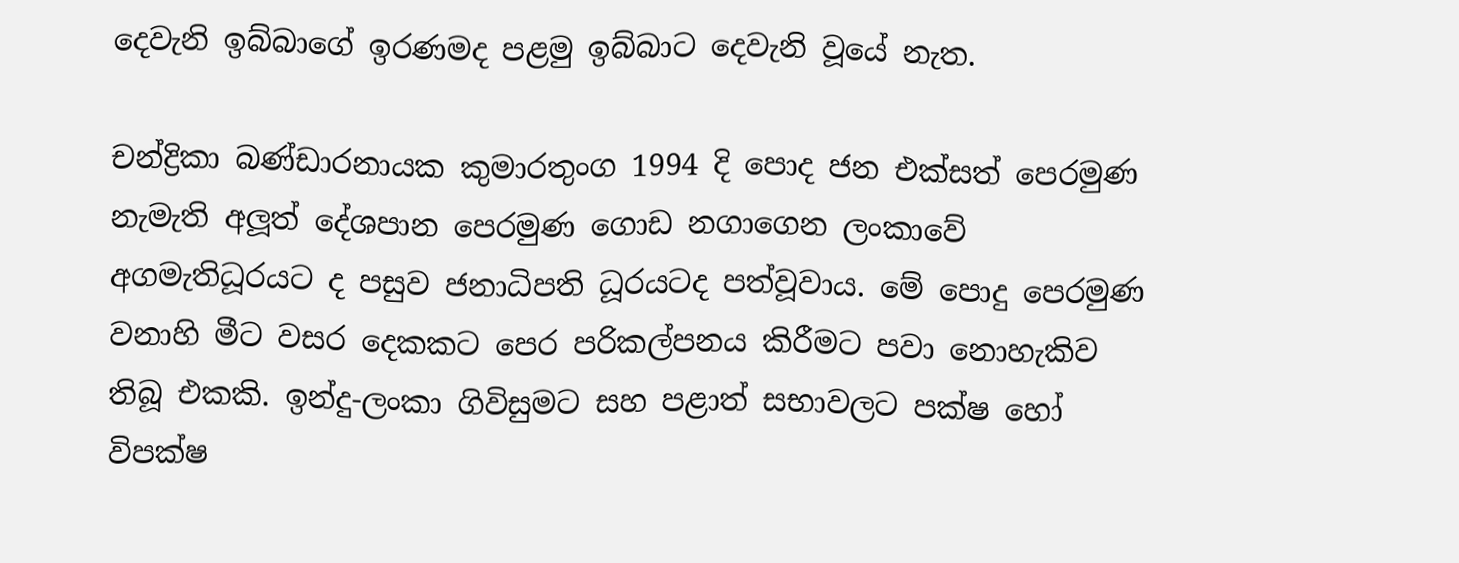දෙවැනි ඉබ්බාගේ ඉරණමද පළමු ඉබ්බාට දෙවැනි වූයේ නැත.

චන්ද්‍රිකා බණ්ඩාරනායක කුමාරතුංග 1994 දි පොද ජන එක්සත් පෙරමුණ නැමැති අලූත් දේශපාන පෙරමුණ ගොඩ නගාගෙන ලංකාවේ අගමැතිධූරයට ද පසුව ජනාධිපති ධූරයටද පත්වූවාය. මේ පොදු පෙරමුණ වනාහි මීට වසර දෙකකට පෙර පරිකල්පනය කිරීමට පවා නොහැකිව තිබූ එකකි. ඉන්දු-ලංකා ගිවිසුමට සහ පළාත් සභාවලට පක්ෂ හෝ විපක්ෂ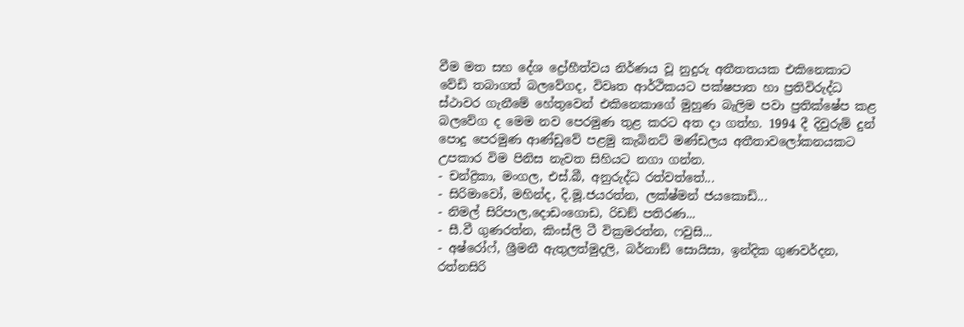වීම මත සහ දේශ ද්‍රෝහීත්වය නිර්ණය වූ නුදුරු අතීතතයක එකිනෙකාට වේඩි තබාගත් බලවේගද, විවෘත ආර්ථිකයට පක්ෂපාත හා ප්‍රතිවිරුද්ධ ස්ථාවර ගැනීමේ හේතුවෙන් එකිනෙකාගේ මුහුණ බැලිම පවා ප්‍රතික්ෂේප කළ බලවේග ද මෙම නව පෙරමුණ තුළ කරට අත දා ගත්හ. 1994 දී දිවුරුම් දුන් පොදු පෙරමුණ ආණ්ඩුවේ පළමු කැබිනට් මණ්ඩලය අතීතාවලෝකනයකට උපකාර විම පිනිස නැවත සිහියට නගා ගන්න.
- චන්ද්‍රිකා, මංගල, එස්.බී, අනුරුද්ධ රත්වත්තේ...
- සිරිමාවෝ, මහින්ද, දි.මූ.ජයරත්න, ලක්ෂ්මන් ජයකොඩි...
- නිමල් සිරිපාල,දොඩංගොඩ, රිඩඞ් පතිරණ...
- සී.වී ගුණරත්න, කිංස්ලි ටී වික්‍රමරත්න, ෆවුසි...
- අෂ්රෝෆ්, ශ්‍රීමනී ඇතුලත්මුදලි, බර්නාඞ් සොයිසා, ඉන්දික ගුණවර්දන, රත්නසිරි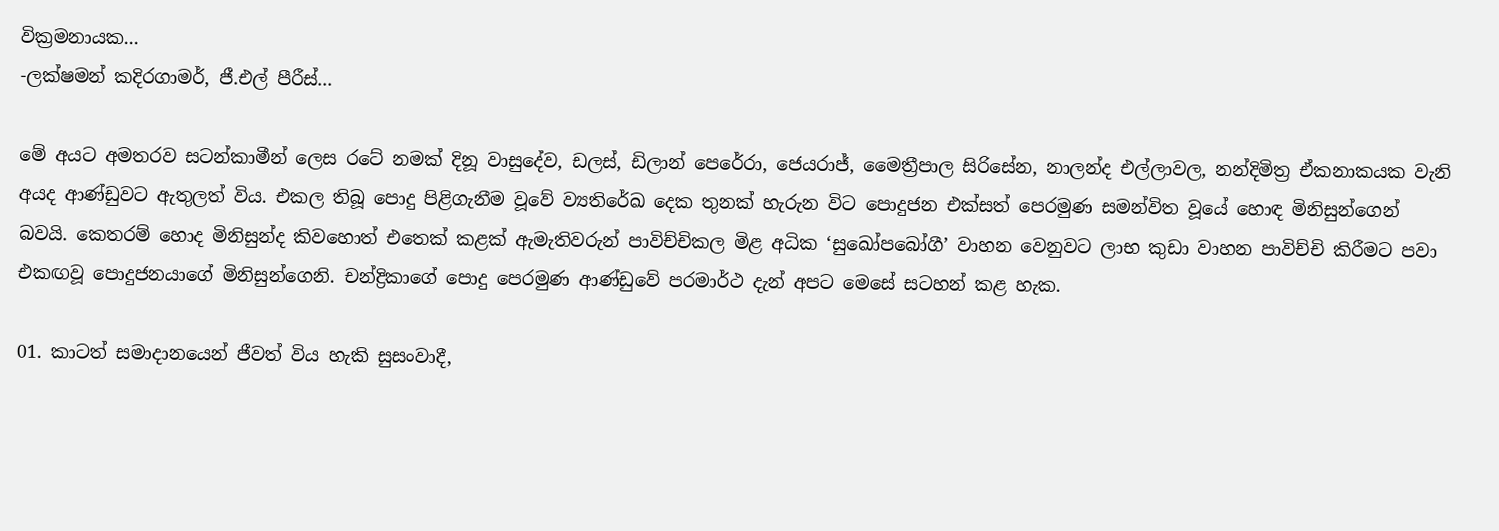වික්‍රමනායක...
-ලක්ෂමන් කදිරගාමර්, ජී.එල් පීරීස්...

මේ අයට අමතරව සටන්කාමීන් ලෙස රටේ නමක් දිනූ වාසුදේව, ඩලස්, ඩිලාන් පෙරේරා, ජෙයරාජ්, මෛත්‍රීපාල සිරිසේන, නාලන්ද එල්ලාවල, නන්දිමිත්‍ර ඒකනාකයක වැනි අයද ආණ්ඩුවට ඇතුලත් විය. එකල තිබූ පොදු පිළිගැනීම වූවේ ව්‍යතිරේඛ දෙක තුනක් හැරුන විට පොදුජන එක්සත් පෙරමුණ සමන්විත වූයේ හොඳ මිනිසුන්ගෙන් බවයි. කෙතරම් හොද මිනිසුන්ද කිවහොත් එතෙක් කළක් ඇමැතිවරුන් පාවිච්චිකල මිළ අධික ‘සුඛෝපබෝගී’ වාහන වෙනුවට ලාභ කුඩා වාහන පාවිච්චි කිරීමට පවා එකඟවූ පොදුජනයාගේ මිනිසුන්ගෙනි. චන්ද්‍රිකාගේ පොදු පෙරමුණ ආණ්ඩුවේ පරමාර්ථ දැන් අපට මෙසේ සටහන් කළ හැක.

01. කාටත් සමාදානයෙන් ජීවත් විය හැකි සුසංවාදී,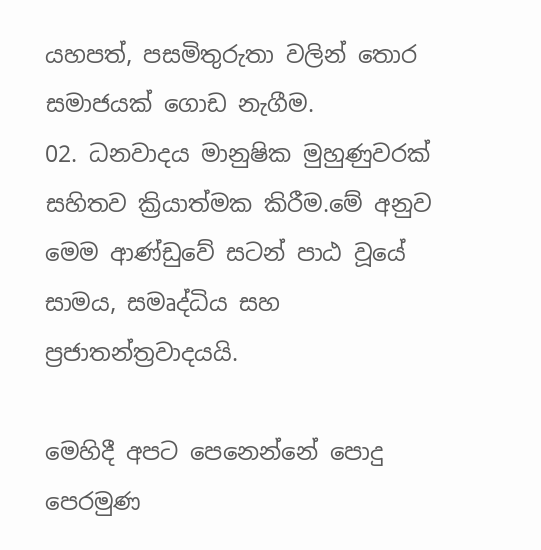යහපත්, පසමිතුරුතා වලින් තොර සමාජයක් ගොඩ නැගීම.
02. ධනවාදය මානුෂික මුහුණුවරක් සහිතව ක්‍රියාත්මක කිරීම.මේ අනුව මෙම ආණ්ඩුවේ සටන් පාඨ වූයේ සාමය, සමෘද්ධිය සහ ප්‍රජාතන්ත්‍රවාදයයි.

මෙහිදී අපට පෙනෙන්නේ පොදු පෙරමුණ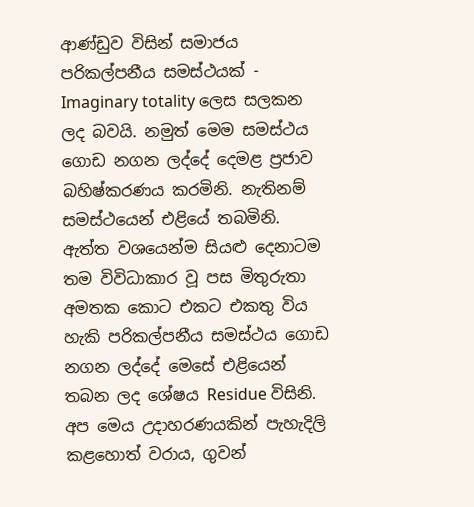ආණ්ඩුව විසින් සමාජය පරිකල්පනීය සමස්ථයක් - Imaginary totality ලෙස සලකන ලද බවයි. නමුත් මෙම සමස්ථය ගොඩ නගන ලද්දේ දෙමළ ප්‍රජාව බහිෂ්කරණය කරමිනි. නැතිනම් සමස්ථයෙන් එළියේ තබමිනි. ඇත්ත වශයෙන්ම සියළු දෙනාටම තම විවිධාකාර වූ පස මිතුරුතා අමතක කොට එකට එකතු විය හැකි පරිකල්පනීය සමස්ථය ගොඩ නගන ලද්දේ මෙසේ එළියෙන් තබන ලද ශේෂය Residue විසිනි. අප මෙය උදාහරණයකින් පැහැදිලි කළහොත් වරාය, ගුවන්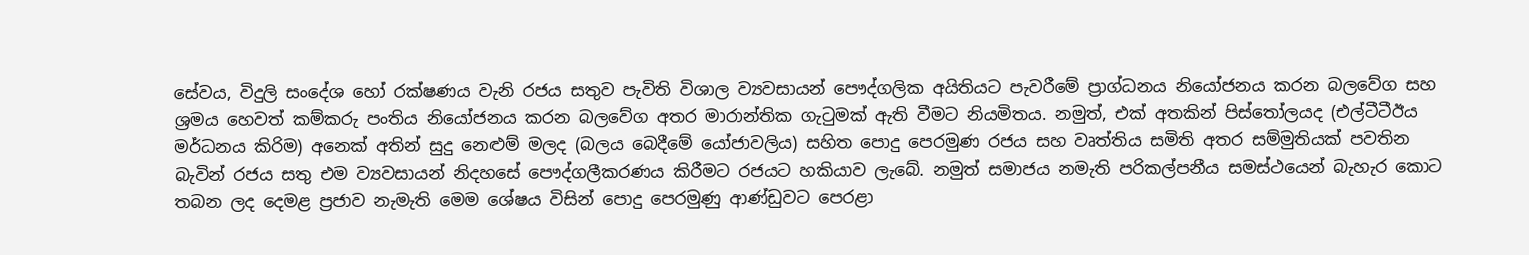සේවය, විදුලි සංදේශ හෝ රක්ෂණය වැනි රජය සතුව පැවිති විශාල ව්‍යවසායන් පෞද්ගලික අයිතියට පැවරීමේ ප්‍රාග්ධනය නියෝජනය කරන බලවේග සහ ශ්‍රමය හෙවත් කම්කරු පංතිය නියෝජනය කරන බලවේග අතර මාරාන්තික ගැටුමක් ඇති වීමට නියමිතය. නමුත්, එක් අතකින් පිස්තෝලයද (එල්ටීටීඊය මර්ධනය කිරිම) අනෙක් අතින් සුදු නෙළුම් මලද (බලය බෙදීමේ යෝජාවලිය) සහිත පොදු පෙරමුණ රජය සහ වෘත්තිය සමිති අතර සම්මුතියක් පවතින බැවින් රජය සතු එම ව්‍යවසායන් නිදහසේ පෞද්ගලීකරණය කිරීමට රජයට හකියාව ලැබේ. නමුත් සමාජය නමැති පරිකල්පනීය සමස්ථයෙන් බැහැර කොට තබන ලද දෙමළ ප්‍රජාව නැමැති මෙම ශේෂය විසින් පොදු පෙරමුණු ආණ්ඩුවට පෙරළා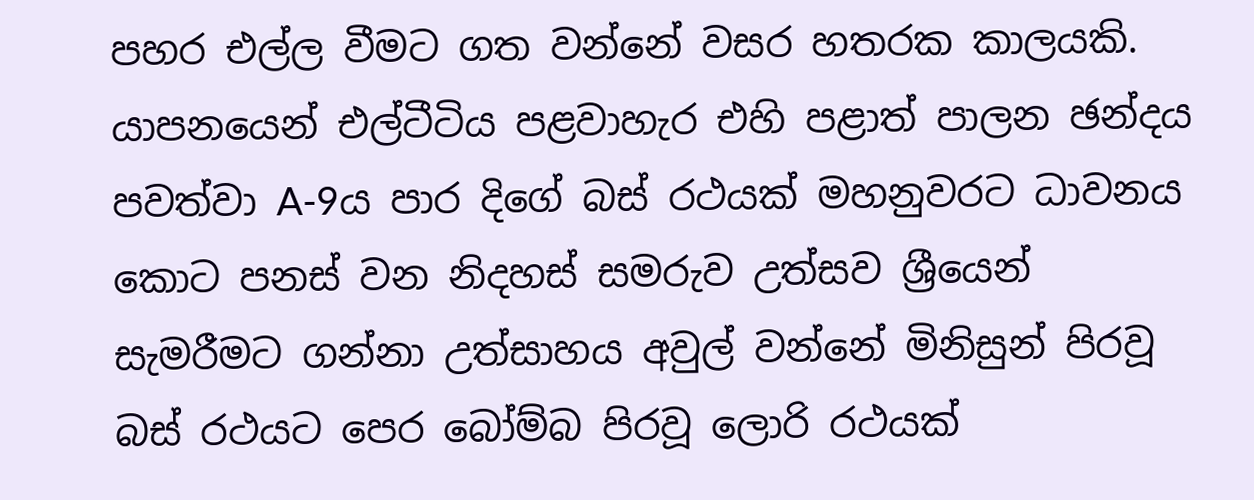පහර එල්ල වීමට ගත වන්නේ වසර හතරක කාලයකි. යාපනයෙන් එල්ටීටිය පළවාහැර එහි පළාත් පාලන ඡන්දය පවත්වා A-9ය පාර දිගේ බස් රථයක් මහනුවරට ධාවනය කොට පනස් වන නිදහස් සමරුව උත්සව ශ්‍රීයෙන් සැමරීමට ගන්නා උත්සාහය අවුල් වන්නේ මිනිසුන් පිරවූ බස් රථයට පෙර බෝම්බ පිරවූ ලොරි රථයක්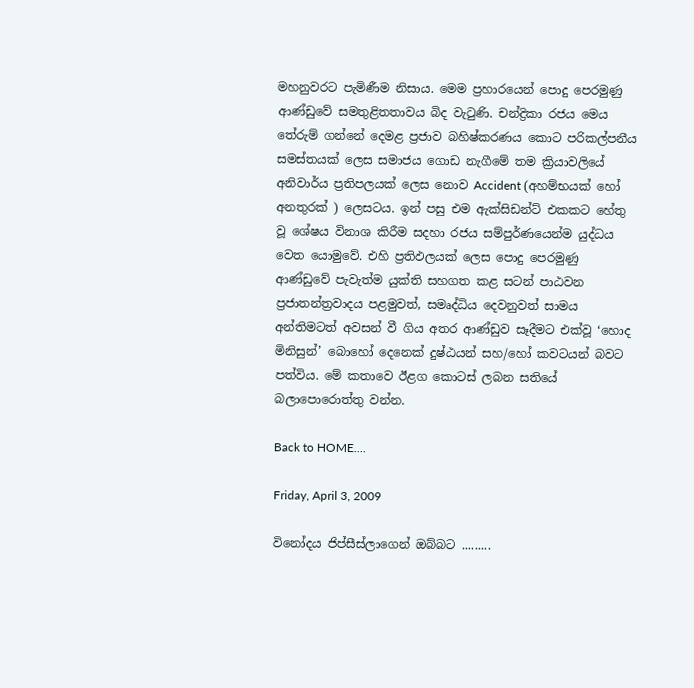මහනුවරට පැමිණීම නිසාය. මෙම ප්‍රහාරයෙන් පොදු පෙරමුණු ආණ්ඩුවේ සමතුළිතතාවය බිද වැටුණි. චන්ද්‍රිකා රජය මෙය තේරුම් ගන්නේ දෙමළ ප්‍රජාව බහිෂ්කරණය කොට පරිකල්පනීය සමස්තයක් ලෙස සමාජය ගොඩ නැගීමේ තම ක්‍රියාවලියේ අනිවාර්ය ප්‍රතිපලයක් ලෙස නොව Accident (අහම්භයක් හෝ අනතුරක් ) ලෙසටය. ඉන් පසු එම ඇක්සිඩන්ට් එකකට හේතු වූ ශේෂය විනාශ කිරීම සදහා රජය සම්පුර්ණයෙන්ම යුද්ධය වෙත යොමුවේ. එහි ප්‍රතිඵලයක් ලෙස පොදු පෙරමුණු ආණ්ඩුවේ පැවැත්ම යුක්ති සහගත කළ සටන් පාඨවන ප්‍රජාතන්ත්‍රවාදය පළමුවත්, සමෘද්ධිය දෙවනුවත් සාමය අන්තිමටත් අවසන් වී ගිය අතර ආණ්ඩුව සෑදීමට එක්වූ ‘හොද මිනිසුන්’ බොහෝ දෙනෙක් දුෂ්ඨයන් සහ/හෝ කවටයන් බවට පත්විය. මේ කතාවෙ ඊළග කොටස් ලබන සතියේ බලාපොරොත්තු වන්න.

Back to HOME....

Friday, April 3, 2009

විනෝදය ජිප්සීස්ලාගෙන් ඔබ්බට .........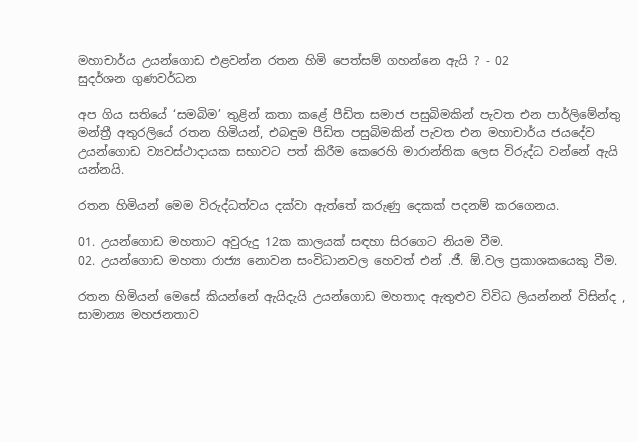මහාචාර්ය උයන්ගොඩ එළවන්න රතන හිමි පෙත්සම් ගහන්නෙ ඇයි ? - 02
සුදර්ශන ගුණවර්ධන

අප ගිය සතියේ ‘සමබිම’ තුළින් කතා කළේ පීඩිත සමාජ පසුබිමකින් පැවත එන පාර්ලිමේන්තු මන්ත්‍රී අතුරලියේ රතන හිමියන්, එබඳුම පීඩිත පසුබිමකින් පැවත එන මහාචාර්ය ජයදේව උයන්ගොඩ ව්‍යවස්ථාදායක සභාවට පත් කිරීම කෙරෙහි මාරාන්තික ලෙස විරුද්ධ වන්නේ ඇයි යන්නයි.

රතන හිමියන් මෙම විරුද්ධත්වය දක්වා ඇත්තේ කරුණු දෙකක් පදනම් කරගෙනය.

01. උයන්ගොඩ මහතාට අවුරුදු 12ක කාලයක් සඳහා සිරගෙට නියම වීම.
02. උයන්ගොඩ මහතා රාජ්‍ය නොවන සංවිධානවල හෙවත් එන් .ජී. ඕ.වල ප්‍රකාශකයෙකු වීම.

රතන හිමියන් මෙසේ කියන්නේ ඇයිදැයි උයන්ගොඩ මහතාද ඇතුළුව විවිධ ලියන්නන් විසින්ද , සාමාන්‍ය මහජනතාව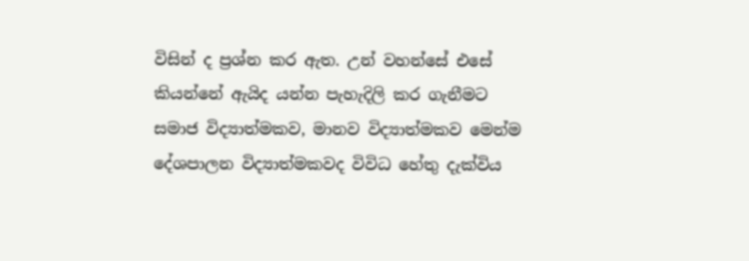විසින් ද ප්‍රශ්න කර ඇත. උන් වහන්සේ එසේ කියන්නේ ඇයිද යන්න පැහැදිලි කර ගැනීමට සමාජ විද්‍යාත්මකව, මානව විද්‍යාත්මකව මෙන්ම දේශපාලන විද්‍යාත්මකවද විවිධ හේතු දැක්විය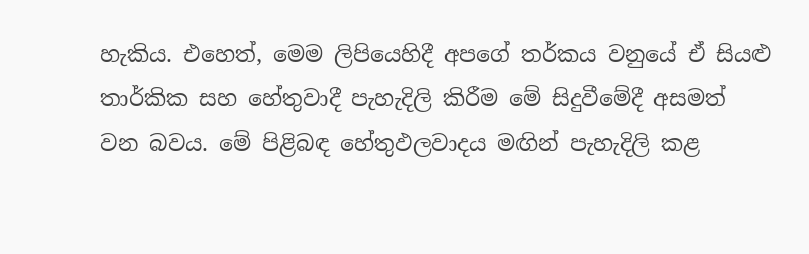හැකිය. එහෙත්, මෙම ලිපියෙහිදී අපගේ තර්කය වනුයේ ඒ සියළු තාර්කික සහ හේතුවාදී පැහැදිලි කිරීම මේ සිදුවීමේදී අසමත් වන බවය. මේ පිළිබඳ හේතුඵලවාදය මඟින් පැහැදිලි කළ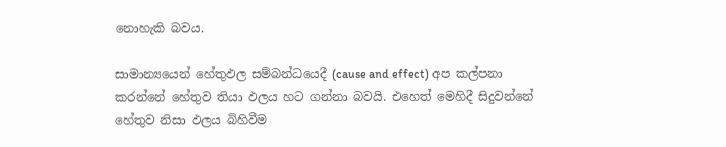නොහැකි බවය.

සාමාන්‍යයෙන් හේතුඵල සම්බන්ධයෙදී (cause and effect) අප කල්පනා කරන්නේ හේතුව තියා ඵලය හට ගන්නා බවයි. එහෙත් මෙහිදී සිදුවන්නේ හේතුව නිසා ඵලය බිහිවීම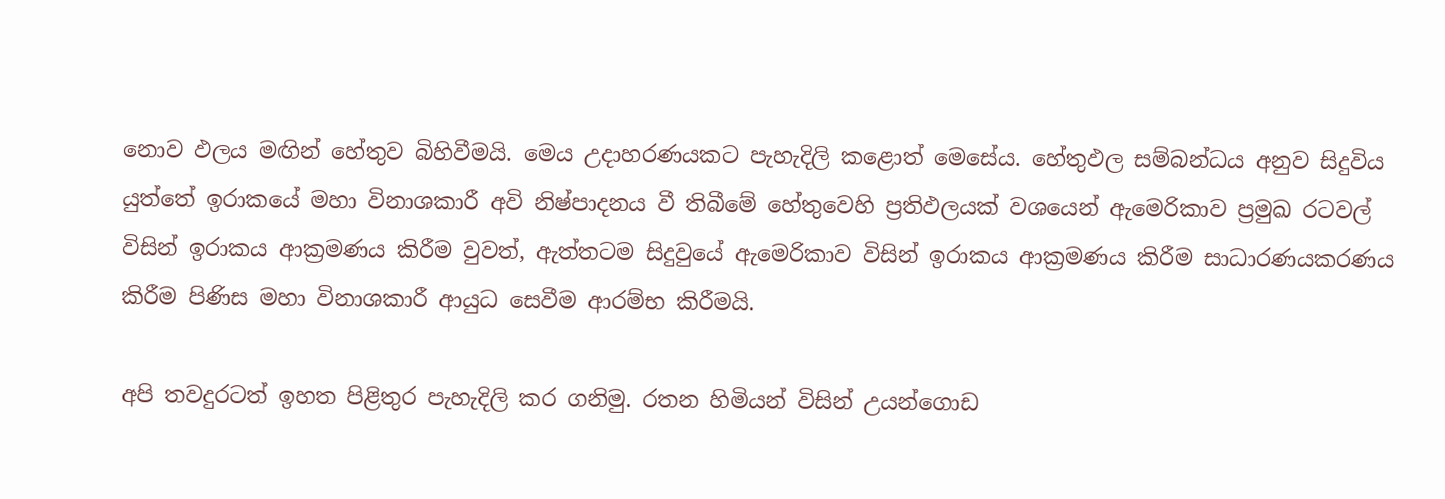නොව ඵලය මඟින් හේතුව බිහිවීමයි. මෙය උදාහරණයකට පැහැදිලි කළොත් මෙසේය. හේතුඵල සම්බන්ධය අනුව සිදුවිය යුත්තේ ඉරාකයේ මහා විනාශකාරී අවි නිෂ්පාදනය වී තිබීමේ හේතුවෙහි ප්‍රතිඵලයක් වශයෙන් ඇමෙරිකාව ප්‍රමුඛ රටවල් විසින් ඉරාකය ආක්‍රමණය කිරීම වුවත්, ඇත්තටම සිදුවුයේ ඇමෙරිකාව විසින් ඉරාකය ආක්‍රමණය කිරීම සාධාරණයකරණය කිරීම පිණිස මහා විනාශකාරී ආයුධ සෙවීම ආරම්භ කිරීමයි.

අපි තවදුරටත් ඉහත පිළිතුර පැහැදිලි කර ගනිමු. රතන හිමියන් විසින් උයන්ගොඩ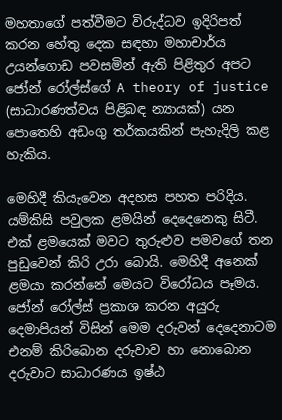මහතාගේ පත්වීමට විරුද්ධව ඉදිරිපත් කරන හේතු දෙක සඳහා මහාචාර්ය උයන්ගොඩ පවසමින් ඇති පිළිතුර අපට ජෝන් රෝල්ස්ගේ A theory of justice (සාධාරණත්වය පිළිබඳ න්‍යායක්) යන පොතෙහි අඩංගු තර්කයකින් පැහැදිලි කළ හැකිය.

මෙහිදී කියැවෙන අදහස පහත පරිදිය. යම්කිසි පවුලක ළමයින් දෙදෙනෙකු සිටී. එක් ළමයෙක් මවට තුරුළුව පමවගේ තන පුඩුවෙන් කිරි උරා බොයි. මෙහිදී අනෙක් ළමයා කරන්නේ මෙයට විරෝධය පෑමය. ජෝන් රෝල්ස් ප්‍රකාශ කරන අයුරු දෙමාපියන් විසින් මෙම දරුවන් දෙදෙනාටම එනම් කිරිබොන දරුවාව හා නොබොන දරුවාට සාධාරණය ඉෂ්ඨ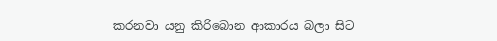කරනවා යනු කිරිබොන ආකාරය බලා සිට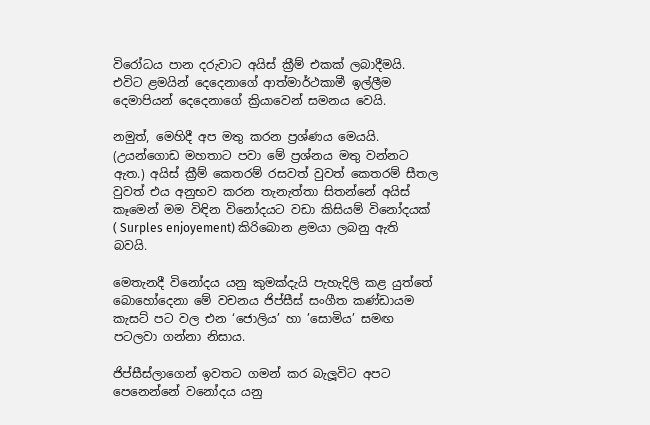විරෝධය පාන දරුවාට අයිස් ක්‍රීම් එකක් ලබාදීමයි. එවිට ළමයින් දෙදෙනාගේ ආත්මාර්ථකාමී ඉල්ලීම දෙමාපියන් දෙදෙනාගේ ක්‍රියාවෙන් සමනය වෙයි.

නමුත්, මෙහිදී අප මතු කරන ප්‍රශ්ණය මෙයයි. (උයන්ගොඩ මහතාට පවා මේ ප්‍රශ්නය මතු වන්නට ඇත.) අයිස් ක්‍රීම් කෙතරම් රසවත් වුවත් කෙතරම් සීතල වුවත් එය අනුභව කරන තැනැත්තා සිතන්නේ අයිස් කෑමෙන් මම විඳින විනෝදයට වඩා කිසියම් විනෝදයක් ( Surples enjoyement) කිරිබොන ළමයා ලබනු ඇති බවයි.

මෙතැනදී විනෝදය යනු කුමක්දැයි පැහැදිලි කළ යුත්තේ බොහෝදෙනා මේ වචනය ජිප්සීස් සංගීත කණ්ඩායම කැසට් පට වල එන ‘ජොලිය’ හා ’සොමිය’ සමඟ පටලවා ගන්නා නිසාය.

ජිප්සීස්ලාගෙන් ඉවතට ගමන් කර බැලූවිට අපට පෙනෙන්නේ වනෝදය යනු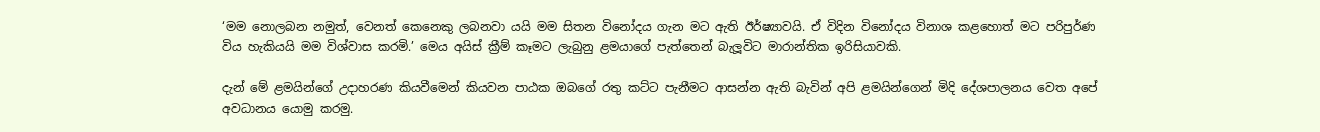‘මම නොලබන නමුත්, වෙනත් කෙනෙකු ලබනවා යයි මම සිතන විනෝදය ගැන මට ඇති ඊර්ෂ්‍යාවයි. ඒ විදින විනෝදය විනාශ කළහොත් මට පරිපුර්ණ විය හැකියයි මම විශ්වාස කරමි.’ මෙය අයිස් ක්‍රීම් කෑමට ලැබුනු ළමයාගේ පැත්තෙන් බැලූවිට මාරාන්තික ඉරිසියාවකි.

දැන් මේ ළමයින්ගේ උදාහරණ කියවීමෙන් කියවන පාඨක ඔබගේ රතු කට්ට පැනීමට ආසන්න ඇති බැවින් අපි ළමයින්ගෙන් මිදි දේශපාලනය වෙත අපේ අවධානය යොමු කරමු.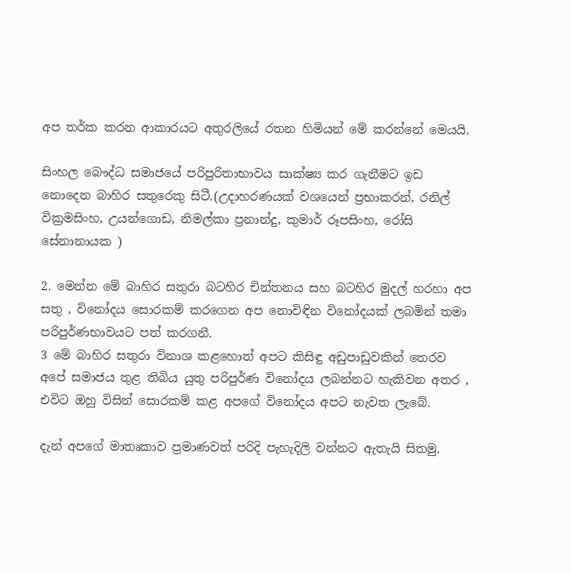අප තර්ක කරන ආකාරයට අතුරලියේ රතන හිමියන් මේ කරන්නේ මෙයයි.

සිංහල බෞද්ධ සමාජයේ පරිපුරිතාභාවය සාක්ෂ්‍ය කර ගැනීමට ඉඩ නොදෙන බාහිර සතුරෙකු සිටී.(උදාහරණයක් වශයෙන් ප්‍රභාකරන්, රනිල් වික්‍රමසිංහ, උයන්ගොඩ, නිමල්කා ප්‍රනාන්දු, කුමාර් රූපසිංහ, රෝසි සේනානායක )

2. මෙන්න මේ බාහිර සතුරා බටහිර චින්තනය සහ බටහිර මුදල් හරහා අප සතු , විනෝදය සොරකම් කරගෙන අප නොවිඳින විනෝදයක් ලබමින් තමා පරිපුර්ණභාවයට පත් කරගනී.
3 මේ බාහිර සතුරා විනාශ කළහොත් අපට කිසිඳු අඩුපාඩුවකින් තෙරව අපේ සමාජය තුළ තිබිය යුතු පරිපුර්ණ විනෝදය ලබන්නට හැකිවන අතර , එවිට ඔහු විසින් සොරකම් කළ අපගේ විනෝදය අපට නැවත ලැබේ.

දැන් අපගේ මාතෘකාව ප්‍රමාණවත් පරිදි පැහැදිලි වන්නට ඇතැයි සිතමු.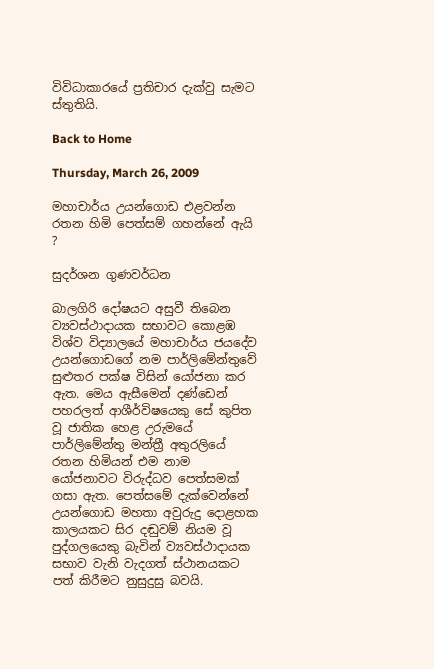විවිධාකාරයේ ප්‍රතිචාර දැක්වු සැමට ස්තුතියි.

Back to Home

Thursday, March 26, 2009

මහාචාර්ය උයන්ගොඩ එළවන්න රතන හිමි පෙත්සම් ගහන්නේ ඇයි ?

සුදර්ශන ගුණවර්ධන

බාලගිරි දෝෂයට අසුවී තිබෙන ව්‍යවස්ථාදායක සභාවට කොළඹ විශ්ව විද්‍යාලයේ මහාචාර්ය ජයදේව උයන්ගොඩගේ නම පාර්ලිමේන්තුවේ සුළුතර පක්ෂ විසින් යෝජනා කර ඇත. මෙය ඇසීමෙන් දණ්ඩෙන් පහරලත් ආශීර්විෂයෙකු සේ කුපිත වූ ජාතික හෙළ උරුමයේ පාර්ලිමේන්තු මන්ත්‍රී අතුරලියේ රතන හිමියන් එම නාම යෝජනාවට විරුද්ධව පෙත්සමක් ගසා ඇත. පෙත්සමේ දැක්වෙන්නේ උයන්ගොඩ මහතා අවුරුදු දොළහක කාලයකට සිර දඬුවම් නියම වූ පුද්ගලයෙකු බැවින් ව්‍යවස්ථාදායක සභාව වැනි වැදගත් ස්ථානයකට පත් කිරීමට නුසුදුසු බවයි.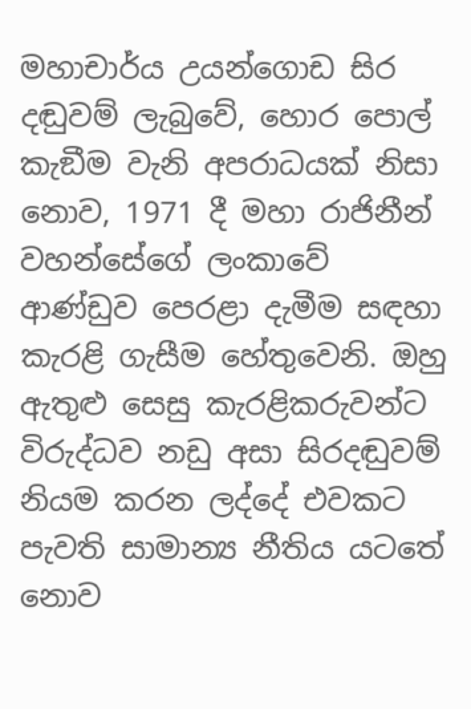මහාචාර්ය උයන්ගොඩ සිර දඬුවම් ලැබුවේ, හොර පොල් කැඞීම වැනි අපරාධයක් නිසා නොව, 1971 දී මහා රාජිනීන් වහන්සේගේ ලංකාවේ ආණ්ඩුව පෙරළා දැමීම සඳහා කැරළි ගැසීම හේතුවෙනි. ඔහු ඇතුළු සෙසු කැරළිකරුවන්ට විරුද්ධව නඩු අසා සිරදඬුවම් නියම කරන ලද්දේ එවකට පැවති සාමාන්‍ය නීතිය යටතේ නොව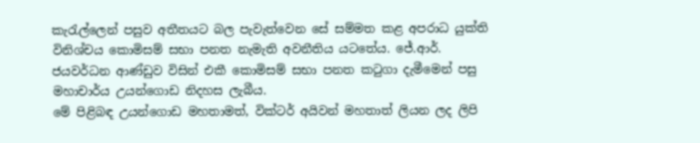කැරැල්ලෙන් පසුව අතීතයට බල පැවැත්වෙන සේ සම්මත කළ අපරාධ යුක්ති විනිශ්චය කොමිසම් සභා පනත නැමැති අවනීතිය යටතේය. ජේ.ආර්. ජයවර්ධන ආණ්ඩුව විසින් එකී කොමිසම් සභා පනත කටුගා දැමීමෙන් පසු මහාචාර්ය උයන්ගොඩ නිදහස ලැබීය.
මේ පිළිබඳ උයන්ගොඩ මහතාමත්, වික්ටර් අයිවන් මහතාත් ලියන ලද ලිපි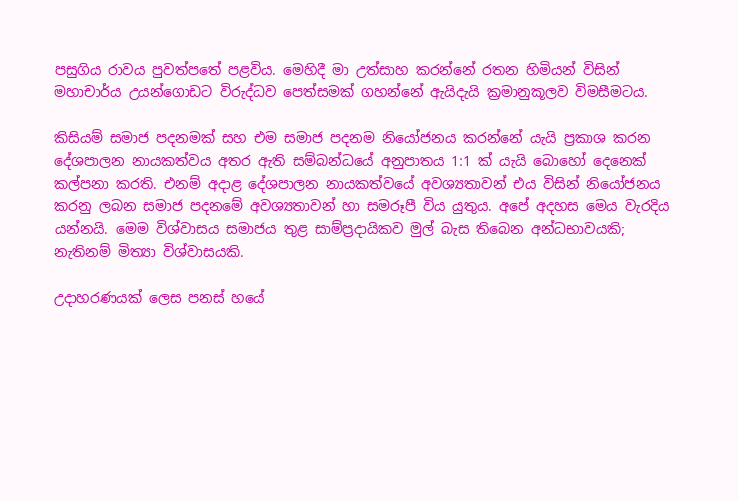පසුගිය රාවය පුවත්පතේ පළවිය. මෙහිදී මා උත්සාහ කරන්නේ රතන හිමියන් විසින් මහාචාර්ය උයන්ගොඩට විරුද්ධව පෙත්සමක් ගහන්නේ ඇයිදැයි ක්‍රමානුකූලව විමසීමටය.

කිසියම් සමාජ පදනමක් සහ එම සමාජ පදනම නියෝජනය කරන්නේ යැයි ප්‍රකාශ කරන දේශපාලන නායකත්වය අතර ඇති සම්බන්ධයේ අනුපාතය 1:1 ක් යැයි බොහෝ දෙනෙක් කල්පනා කරති. එනම් අදාළ දේශපාලන නායකත්වයේ අවශ්‍යතාවන් එය විසින් නියෝජනය කරනු ලබන සමාජ පදනමේ අවශ්‍යතාවන් හා සමරූපී විය යුතුය. අපේ අදහස මෙය වැරදිය යන්නයි. මෙම විශ්වාසය සමාජය තුළ සාම්ප්‍රදායිකව මුල් බැස තිබෙන අන්ධභාවයකි; නැතිනම් මිත්‍යා විශ්වාසයකි.

උදාහරණයක් ලෙස පනස් හයේ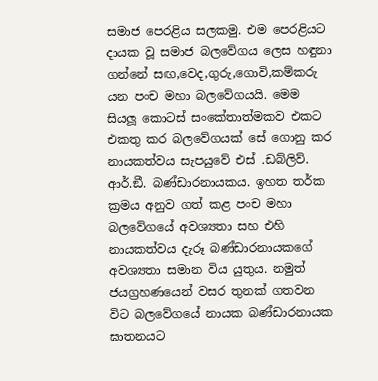සමාජ පෙරළිය සලකමු. එම පෙරළියට දායක වූ සමාජ බලවේගය ලෙස හඳුනා ගන්නේ සඟ,වෙද,ගුරු,ගොවි,කම්කරු යන පංච මහා බලවේගයයි. මෙම සියලූ කොටස් සංකේතාත්මකව එකට එකතු කර බලවේගයක් සේ ගොනු කර නායකත්වය සැපයුවේ එස් .ඩබ්ලිව්. ආර්.ඞී. බණ්ඩාරනායකය. ඉහත තර්ක ක්‍රමය අනුව ගත් කළ පංච මහා බලවේගයේ අවශ්‍යතා සහ එහි නායකත්වය දැරූ බණ්ඩාරනායකගේ අවශ්‍යතා සමාන විය යුතුය. නමුත් ජයග්‍රහණයෙන් වසර තුනක් ගතවන විට බලවේගයේ නායක බණ්ඩාරනායක ඝාතනයට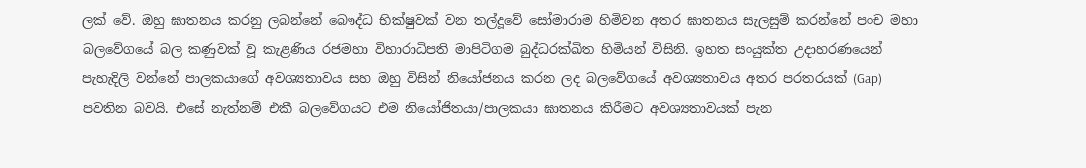ලක් වේ. ඔහු ඝාතනය කරනු ලබන්නේ බෞද්ධ භික්ෂුවක් වන තල්දූවේ සෝමාරාම හිමිවන අතර ඝාතනය සැලසුම් කරන්නේ පංච මහා බලවේගයේ බල කණුවක් වූ කැළණිය රජමහා විහාරාධිපති මාපිටිගම බුද්ධරක්ඛිත හිමියන් විසිනි. ඉහත සංයුක්ත උදාහරණයෙන් පැහැදිලි වන්නේ පාලකයාගේ අවශ්‍යතාවය සහ ඔහු විසින් නියෝජනය කරන ලද බලවේගයේ අවශ්‍යතාවය අතර පරතරයක් (Gap) පවතින බවයි. එසේ නැත්නම් එකී බලවේගයට එම නියෝජිතයා/පාලකයා ඝාතනය කිරීමට අවශ්‍යතාවයක් පැන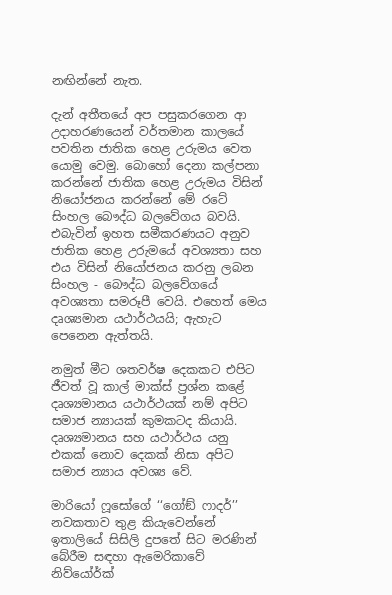නඟින්නේ නැත.

දැන් අතීතයේ අප පසුකරගෙන ආ උදාහරණයෙන් වර්තමාන කාලයේ පවතින ජාතික හෙළ උරුමය වෙත යොමු වෙමු. බොහෝ දෙනා කල්පනා කරන්නේ ජාතික හෙළ උරුමය විසින් නියෝජනය කරන්නේ මේ රටේ සිංහල බෞද්ධ බලවේගය බවයි. එබැවින් ඉහත සමීකරණයට අනුව ජාතික හෙළ උරුමයේ අවශ්‍යතා සහ එය විසින් නියෝජනය කරනු ලබන සිංහල - බෞද්ධ බලවේගයේ අවශ්‍යතා සමරූපී වෙයි. එහෙත් මෙය දෘශ්‍යමාන යථාර්ථයයි; ඇහැට පෙනෙන ඇත්තයි.

නමුත් මීට ශතවර්ෂ දෙකකට එපිට ජීවත් වූ කාල් මාක්ස් ප්‍රශ්න කළේ දෘශ්‍යමානය යථාර්ථයක් නම් අපිට සමාජ න්‍යායක් කුමකටද කියායි. දෘශ්‍යමානය සහ යථාර්ථය යනු එකක් නොව දෙකක් නිසා අපිට සමාජ න්‍යාය අවශ්‍ය වේ.

මාරියෝ ෆූසෝගේ ‘‘ගෝඞ් ෆාදර්’’ නවකතාව තුළ කියැවෙන්නේ ඉතාලියේ සිසිලි දුපතේ සිට මරණින් බේරීම සඳහා ඇමෙරිකාවේ නිව්යෝර්ක්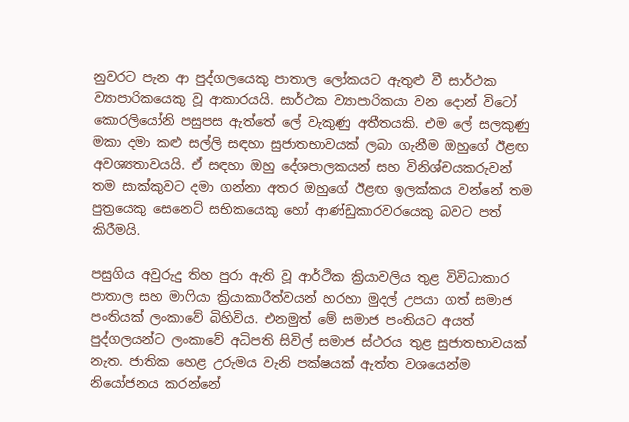නුවරට පැන ආ පුද්ගලයෙකු පාතාල ලෝකයට ඇතුළු වී සාර්ථක ව්‍යාපාරිකයෙකු වූ ආකාරයයි. සාර්ථක ව්‍යාපාරිකයා වන දොන් විටෝ කොරලියෝනි පසුපස ඇත්තේ ලේ වැකුණු අතීතයකි. එම ලේ සලකුණු මකා දමා කළු සල්ලි සඳහා සුජාතභාවයක් ලබා ගැනීම ඔහුගේ ඊළඟ අවශ්‍යතාවයයි. ඒ සඳහා ඔහු දේශපාලකයන් සහ විනිශ්චයකරුවන් තම සාක්කුවට දමා ගන්නා අතර ඔහුගේ ඊළඟ ඉලක්කය වන්නේ තම පුත්‍රයෙකු සෙනෙට් සභිකයෙකු හෝ ආණ්ඩුකාරවරයෙකු බවට පත් කිරීමයි.

පසුගිය අවුරුදු තිහ පුරා ඇති වූ ආර්ථික ක්‍රියාවලිය තුළ විවිධාකාර පාතාල සහ මාෆියා ක්‍රියාකාරීත්වයන් හරහා මුදල් උපයා ගත් සමාජ පංතියක් ලංකාවේ බිහිවිය. එනමුත් මේ සමාජ පංතියට අයත් පුද්ගලයන්ට ලංකාවේ අධිපති සිවිල් සමාජ ස්ථරය තුළ සුජාතභාවයක් නැත. ජාතික හෙළ උරුමය වැනි පක්ෂයක් ඇත්ත වශයෙන්ම නියෝජනය කරන්නේ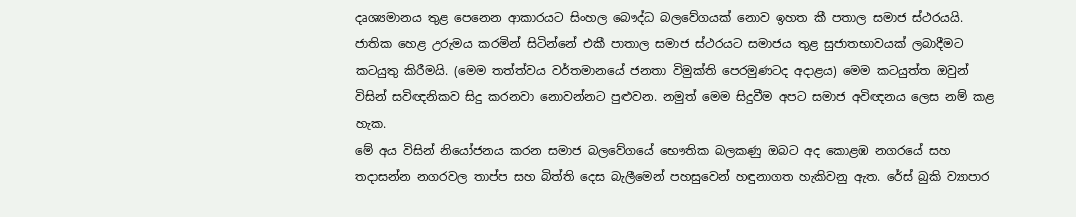දෘශ්‍යමානය තුළ පෙනෙන ආකාරයට සිංහල බෞද්ධ බලවේගයක් නොව ඉහත කී පතාල සමාජ ස්ථරයයි. ජාතික හෙළ උරුමය කරමින් සිටින්නේ එකී පාතාල සමාජ ස්ථරයට සමාජය තුළ සුජාතභාවයක් ලබාදීමට කටයුතු කිරීමයි. (මෙම තත්ත්වය වර්තමානයේ ජනතා විමුක්ති පෙරමුණටද අදාළය) මෙම කටයුත්ත ඔවුන් විසින් සවිඥනිකව සිදු කරනවා නොවන්නට පුළුවන. නමුත් මෙම සිදුවීම අපට සමාජ අවිඥනය ලෙස නම් කළ හැක.
මේ අය විසින් නියෝජනය කරන සමාජ බලවේගයේ භෞතික බලකණු ඔබට අද කොළඹ නගරයේ සහ තදාසන්න නගරවල තාප්ප සහ බිත්ති දෙස බැලීමෙන් පහසුවෙන් හඳුනාගත හැකිවනු ඇත. රේස් බුකි ව්‍යාපාර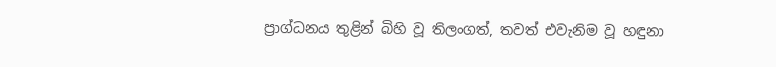ප්‍රාග්ධනය තුළින් බිහි වූ තිලංගත්, තවත් එවැනිම වූ හඳුනා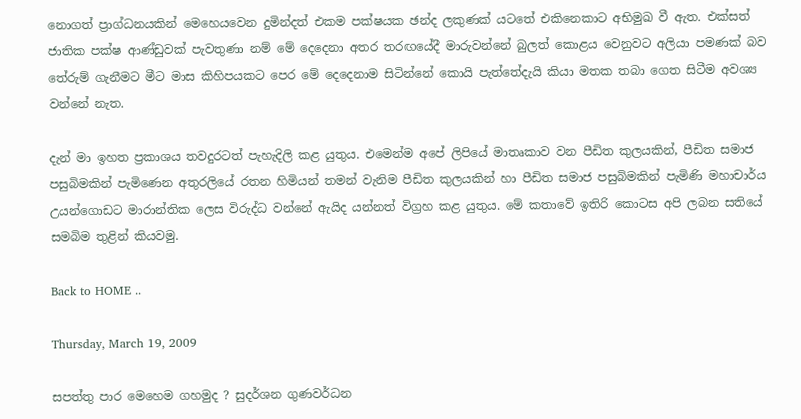නොගත් ප්‍රාග්ධනයකින් මෙහෙයවෙන දුමින්දත් එකම පක්ෂයක ඡන්ද ලකුණක් යටතේ එකිනෙකාට අභිමුඛ වී ඇත. එක්සත් ජාතික පක්ෂ ආණ්ඩුවක් පැවතුණා නම් මේ දෙදෙනා අතර තරඟයේදී මාරුවන්නේ බුලත් කොළය වෙනුවට අලියා පමණක් බව තේරුම් ගැනීමට මීට මාස කිහිපයකට පෙර මේ දෙදෙනාම සිටින්නේ කොයි පැත්තේදැයි කියා මතක තබා ගෙත සිටීම අවශ්‍ය වන්නේ නැත.

දැන් මා ඉහත ප්‍රකාශය තවදුරටත් පැහැදිලි කළ යුතුය. එමෙන්ම අපේ ලිපියේ මාතෘකාව වන පීඩිත කුලයකින්, පීඩිත සමාජ පසුබිමකින් පැමිණෙන අතුරලියේ රතන හිමියන් තමන් වැනිම පීඩිත කුලයකින් හා පීඩිත සමාජ පසුබිමකින් පැමිණි මහාචාර්ය උයන්ගොඩට මාරාන්තික ලෙස විරුද්ධ වන්නේ ඇයිද යන්නත් විග්‍රහ කළ යුතුය. මේ කතාවේ ඉතිරි කොටස අපි ලබන සතියේ සමබිම තුළින් කියවමු.

Back to HOME ..

Thursday, March 19, 2009

සපත්තු පාර මෙහෙම ගහමුද ? සුදර්ශන ගුණවර්ධන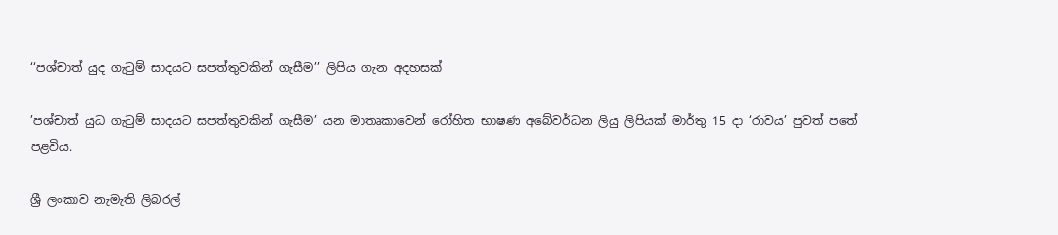‘‘පශ්චාත් යුද ගැටුම් සාදයට සපත්තුවකින් ගැසීම’’ ලිපිය ගැන අදහසක්

’පශ්චාත් යුධ ගැටුම් සාදයට සපත්තුවකින් ගැසීම’ යන මාතෘකාවෙන් රෝහිත භාෂණ අබේවර්ධන ලියු ලිපියක් මාර්තු 15 දා ‘රාවය’ පුවත් පතේ පළවිය.

ශ්‍රී ලංකාව නැමැති ලිබරල්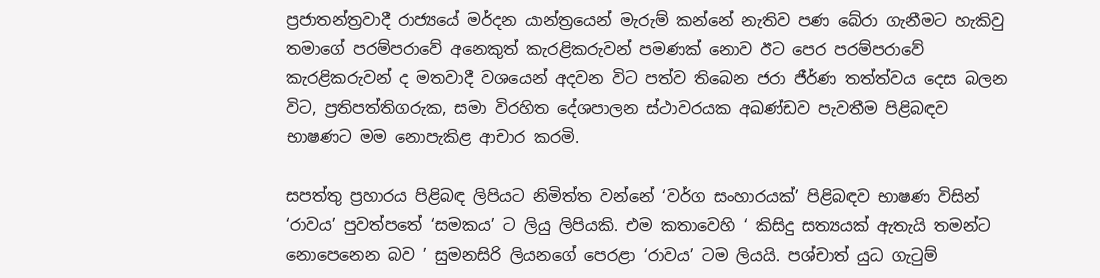ප්‍රජාතන්ත්‍රවාදී රාජ්‍යයේ මර්දන යාන්ත්‍රයෙන් මැරුම් කන්නේ නැතිව පණ බේරා ගැනීමට හැකිවු තමාගේ පරම්පරාවේ අනෙකුත් කැරළිකරුවන් පමණක් නොව ඊට පෙර පරම්පරාවේ කැරළිකරුවන් ද මතවාදී වශයෙන් අදවන විට පත්ව තිබෙන ජරා ජීර්ණ තත්ත්වය දෙස බලන විට, ප්‍රතිපත්තිගරුක, සමා විරහිත දේශපාලන ස්ථාවරයක අඛණ්ඩව පැවතීම පිළිබඳව භාෂණට මම නොපැකිළ ආචාර කරමි.

සපත්තු ප්‍රහාරය පිළිබඳ ලිපියට නිමිත්ත වන්නේ ‘වර්ග සංහාරයක්’ පිළිබඳව භාෂණ විසින් ‘රාවය’ පුවත්පතේ ‘සමකය’ ට ලියු ලිපියකි. එම කතාවෙහි ‘ කිසිදු සත්‍යයක් ඇතැයි තමන්ට නොපෙනෙන බව ’ සුමනසිරි ලියනගේ පෙරළා ‘රාවය’ ටම ලියයි. පශ්චාත් යුධ ගැටුම්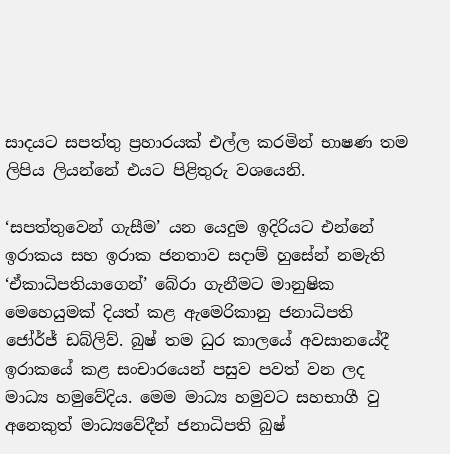සාදයට සපත්තු ප්‍රහාරයක් එල්ල කරමින් භාෂණ තම ලිපිය ලියන්නේ එයට පිළිතුරු වශයෙනි.

‘සපත්තුවෙන් ගැසීම’ යන යෙදුම ඉදිරියට එන්නේ ඉරාකය සහ ඉරාක ජනතාව සදාම් හුසේන් නමැති
‘ඒකාධිපතියාගෙන්’ බේරා ගැනීමට මානුෂික මෙහෙයුමක් දියත් කළ ඇමෙරිකානු ජනාධිපති ජෝර්ජ් ඩබ්ලිව්. බුෂ් තම ධුර කාලයේ අවසානයේදී ඉරාකයේ කළ සංචාරයෙන් පසුව පවත් වන ලද මාධ්‍ය හමුවේදිය. මෙම මාධ්‍ය හමුවට සහභාගී වු අනෙකුත් මාධ්‍යවේදීන් ජනාධිපති බුෂ්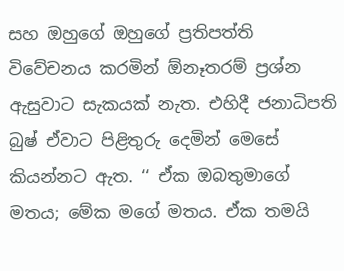සහ ඔහුගේ ඔහුගේ ප්‍රතිපත්ති විවේචනය කරමින් ඕනෑතරම් ප්‍රශ්න ඇසුවාට සැකයක් නැත. එහිදී ජනාධිපති බුෂ් ඒවාට පිළිතුරු දෙමින් මෙසේ කියන්නට ඇත. ‘‘ ඒක ඔබතුමාගේ මතය; මේක මගේ මතය. ඒක තමයි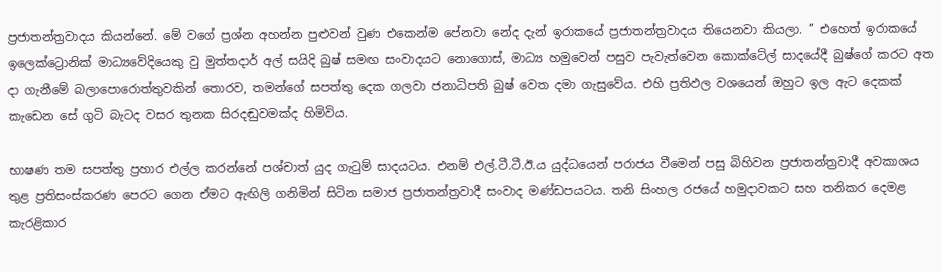ප්‍රජාතන්ත්‍රවාදය කියන්නේ. මේ වගේ ප්‍රශ්න අහන්න පුළුවන් වුණ එකෙන්ම පේනවා නේද දැන් ඉරාකයේ ප්‍රජාතන්ත්‍රවාදය තියෙනවා කියලා. ’’ එහෙත් ඉරාකයේ ඉලෙක්ට්‍රොනික් මාධ්‍යවේදියෙකු වු මුත්තදාර් අල් සයිදි බුෂ් සමඟ සංවාදයට නොගොස්, මාධ්‍ය හමුවෙන් පසුව පැවැත්වෙන කොක්ටේල් සාදයේදී බුෂ්ගේ කරට අත දා ගැනීමේ බලාපොරොත්තුවකින් තොරව, තමන්ගේ සපත්තු දෙක ගලවා ජනාධිපති බුෂ් වෙත දමා ගැසුවේය. එහි ප්‍රතිඵල වශයෙන් ඔහුට ඉල ඇට දෙකක් කැඩෙන සේ ගුටි බැටද වසර තුනක සිරදඬුවමක්ද හිමිවිය.

භාෂණ තම සපත්තු ප්‍රහාර එල්ල කරන්නේ පශ්චාත් යුද ගැටුම් සාදයටය. එනම් එල්.ටී.ටී.ඊ.ය යුද්ධයෙන් පරාජය වීමෙන් පසු බිහිවන ප්‍රජාතන්ත්‍රවාදී අවකාශය තුළ ප්‍රතිසංස්කරණ පෙරට ගෙන ඒමට ඇඟිලි ගනිමින් සිටින සමාජ ප්‍රජාතන්ත්‍රවාදී සංවාද මණ්ඩපයටය. තනි සිංහල රජයේ හමුදාවකට සහ තනිකර දෙමළ කැරළිකාර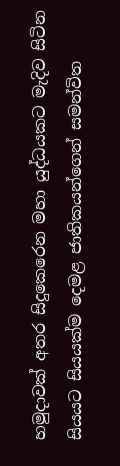හමුදාවක් අතර සිදුකෙරෙන මහා යුද්ධයකට මැදිව සිටින සියයට සියයක්ම දෙමළ ජාතිකයන්ගෙන් සමන්විත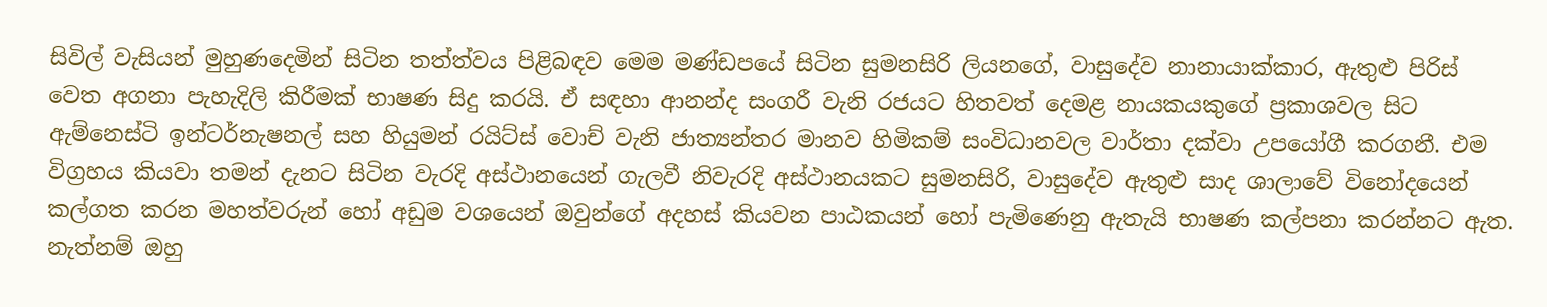සිවිල් වැසියන් මුහුණදෙමින් සිටින තත්ත්වය පිළිබඳව මෙම මණ්ඩපයේ සිටින සුමනසිරි ලියනගේ, වාසුදේව නානායාක්කාර, ඇතුළු පිරිස් වෙත අගනා පැහැදිලි කිරීමක් භාෂණ සිදු කරයි. ඒ සඳහා ආනන්ද සංගරී වැනි රජයට හිතවත් දෙමළ නායකයකුගේ ප්‍රකාශවල සිට ඇම්නෙස්ටි ඉන්ටර්නැෂනල් සහ හියුමන් රයිට්ස් වොච් වැනි ජාත්‍යන්තර මානව හිමිකම් සංවිධානවල වාර්තා දක්වා උපයෝගී කරගනී. එම විග්‍රහය කියවා තමන් දැනට සිටින වැරදි අස්ථානයෙන් ගැලවී නිවැරදි අස්ථානයකට සුමනසිරි, වාසුදේව ඇතුළු සාද ශාලාවේ විනෝදයෙන් කල්ගත කරන මහත්වරුන් හෝ අඩුම වශයෙන් ඔවුන්ගේ අදහස් කියවන පාඨකයන් හෝ පැමිණෙනු ඇතැයි භාෂණ කල්පනා කරන්නට ඇත. නැත්නම් ඔහු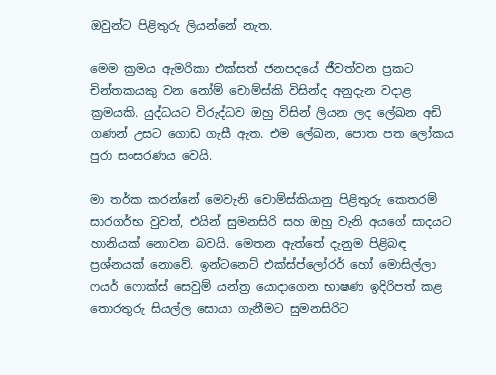ඔවුන්ට පිළිතුරු ලියන්නේ නැත.

මෙම ක්‍රමය ඇමරිකා එක්සත් ජනපදයේ ජීවත්වන ප්‍රකට චින්තකයකු වන නෝම් චොම්ස්කි විසින්ද අනුදැන වදාළ ක්‍රමයකි. යුද්ධයට විරුද්ධව ඔහු විසින් ලියන ලද ලේඛන අඩි ගණන් උසට ගොඩ ගැසී ඇත. එම ලේඛන, පොත පත ලෝකය පුරා සංසරණය වෙයි.

මා තර්ක කරන්නේ මෙවැනි චොම්ස්කියානු පිළිතුරු කෙතරම් සාරගර්භ වුවත්, එයින් සුමනසිරි සහ ඔහු වැනි අයගේ සාදයට හානියක් නොවන බවයි. මෙතන ඇත්තේ දැනුම පිළිබඳ ප්‍රශ්නයක් නොවේ. ඉන්ටනෙට් එක්ස්ප්ලෝරර් හෝ මොසිල්ලා ෆයර් ෆොක්ස් සෙවුම් යන්ත්‍ර යොදාගෙන භාෂණ ඉදිරිපත් කළ තොරතුරු සියල්ල සොයා ගැනීමට සුමනසිරිට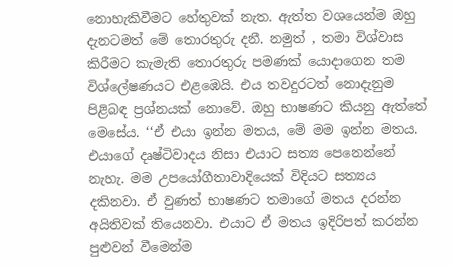නොහැකිවීමට හේතුවක් නැත. ඇත්ත වශයෙන්ම ඔහු දැනටමත් මේ තොරතුරු දනී. නමුත් , තමා විශ්වාස කිරීමට කැමැති තොරතුරු පමණක් යොදාගෙන තම විශ්ලේෂණයට එළඹෙයි. එය තවදුරටත් නොදැනුම පිළිබඳ ප්‍රශ්නයක් නොවේ. ඔහු භාෂණට කියනු ඇත්තේ මෙසේය. ‘‘ඒ එයා ඉන්න මතය, මේ මම ඉන්න මතය. එයාගේ දෘෂ්ටිවාදය නිසා එයාට සත්‍ය පෙනෙන්නේ නැහැ. මම උපයෝගීතාවාදියෙක් විදියට සත්‍යය දකිනවා. ඒ වුණත් භාෂණට තමාගේ මතය දරන්න අයිතිවක් තියෙනවා. එයාට ඒ මතය ඉදිරිපත් කරන්න පුළුවන් වීමෙන්ම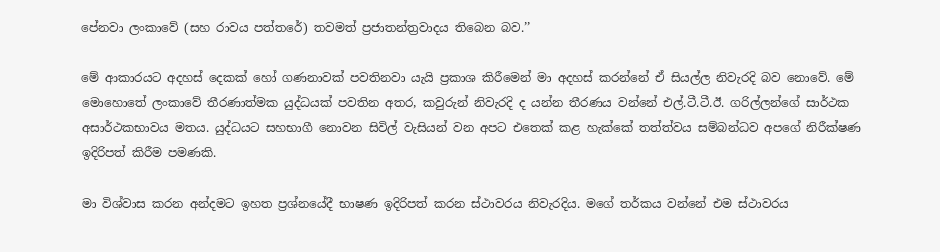පේනවා ලංකාවේ (සහ රාවය පත්තරේ) තවමත් ප්‍රජාතන්ත්‍රවාදය තිබෙන බව.’’

මේ ආකාරයට අදහස් දෙකක් හෝ ගණනාවක් පවතිනවා යැයි ප්‍රකාශ කිරීමෙන් මා අදහස් කරන්නේ ඒ සියල්ල නිවැරදි බව නොවේ. මේ මොහොතේ ලංකාවේ තීරණාත්මක යුද්ධයක් පවතින අතර, කවුරුන් නිවැරදි ද යන්න තීරණය වන්නේ එල්.ටී.ටී.ඊ. ගරිල්ලන්ගේ සාර්ථක අසාර්ථකභාවය මතය. යුද්ධයට සහභාගී නොවන සිවිල් වැසියන් වන අපට එතෙක් කළ හැක්කේ තත්ත්වය සම්බන්ධව අපගේ නිරීක්ෂණ ඉදිරිපත් කිරීම පමණකි.

මා විශ්වාස කරන අන්දමට ඉහත ප්‍රශ්නයේදී භාෂණ ඉදිරිපත් කරන ස්ථාවරය නිවැරදිය. මගේ තර්කය වන්නේ එම ස්ථාවරය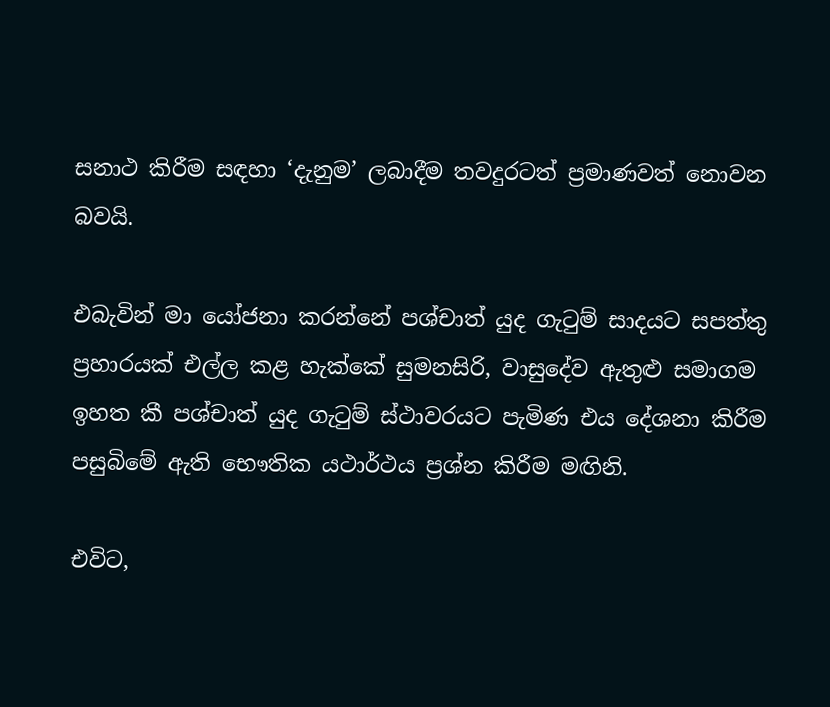සනාථ කිරීම සඳහා ‘දැනුම’ ලබාදීම තවදුරටත් ප්‍රමාණවත් නොවන බවයි.

එබැවින් මා යෝජනා කරන්නේ පශ්චාත් යුද ගැටුම් සාදයට සපත්තු ප්‍රහාරයක් එල්ල කළ හැක්කේ සුමනසිරි, වාසුදේව ඇතුළු සමාගම ඉහත කී පශ්චාත් යුද ගැටුම් ස්ථාවරයට පැමිණ එය දේශනා කිරීම පසුබිමේ ඇති භෞතික යථාර්ථය ප්‍රශ්න කිරීම මඟිනි.

එවිට,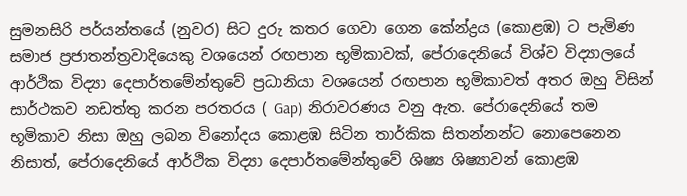සුමනසිරි පර්යන්තයේ (නුවර) සිට දුරු කතර ගෙවා ගෙන කේන්ද්‍රය (කොළඹ) ට පැමිණ සමාජ ප්‍රජාතන්ත්‍රවාදියෙකු වශයෙන් රඟපාන භූමිකාවක්, පේරාදෙනියේ විශ්ව විද්‍යාලයේ ආර්ථික විද්‍යා දෙපාර්තමේන්තුවේ ප්‍රධානියා වශයෙන් රඟපාන භූමිකාවත් අතර ඔහු විසින් සාර්ථකව නඩත්තු කරන පරතරය ( Gap) නිරාවරණය වනු ඇත. පේරාදෙනියේ තම භූමිකාව නිසා ඔහු ලබන විනෝදය කොළඹ සිටින තාර්කික සිතන්නන්ට නොපෙනෙන නිසාත්, පේරාදෙනියේ ආර්ථික විද්‍යා දෙපාර්තමේන්තුවේ ශිෂ්‍ය ශිෂ්‍යාවන් කොළඹ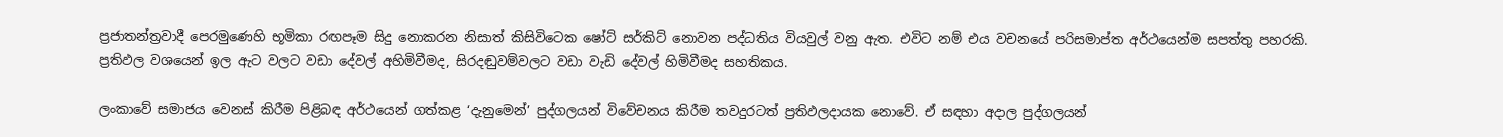ප්‍රජාතන්ත්‍රවාදී පෙරමුණෙහි භූමිකා රඟපෑම සිදු නොකරන නිසාත් කිසිවිටෙක ෂෝට් සර්කිට් නොවන පද්ධතිය වියවුල් වනු ඇත. එවිට නම් එය වචනයේ පරිසමාප්ත අර්ථයෙන්ම සපත්තු පහරකි. ප්‍රතිඵල වශයෙන් ඉල ඇට වලට වඩා දේවල් අහිමිවීමද, සිරදඬුවම්වලට වඩා වැඩි දේවල් හිමිවීමද සහතිකය.

ලංකාවේ සමාජය වෙනස් කිරීම පිළිබඳ අර්ථයෙන් ගත්කළ ‘දැනුමෙන්’ පුද්ගලයන් විවේචනය කිරීම තවදුරටත් ප්‍රතිඵලදායක නොවේ. ඒ සඳහා අදාල පුද්ගලයන්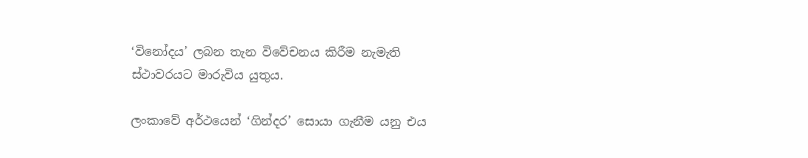‘විනෝදය’ ලබන තැන විවේචනය කිරීම නැමැති ස්ථාවරයට මාරුවිය යුතුය.

ලංකාවේ අර්ථයෙන් ‘ගින්දර’ සොයා ගැනීම යනු එය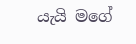යැයි මගේ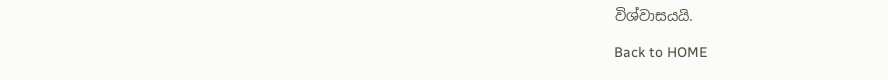විශ්වාසයයි.

Back to HOME